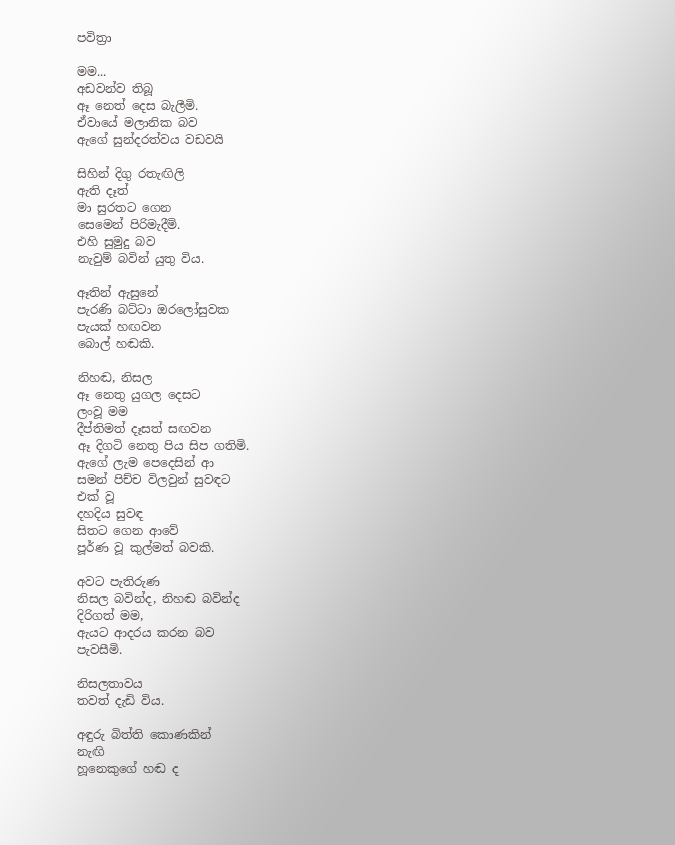පවිත්‍රා

මම...
අඩවන්ව තිබූ
ඈ නෙත් දෙස බැලීමි.
ඒවායේ මලානික බව
ඇගේ සුන්දරත්වය වඩවයි

සිහින් දිගු රතැඟිලි
ඇති දෑත්
මා සුරතට ගෙන
සෙමෙන් පිරිමැදීමි.
එහි සුමුදු බව
නැවුම් බවින් යුතු විය.

ඈතින් ඇසුනේ
පැරණි බට්ටා ඔරලෝසුවක
පැයක් හඟවන
බොල් හඬකි.

නිහඬ, නිසල
ඈ නෙතු යුගල දෙසට
ලංවූ මම
දීප්තිමත් දෑසත් සඟවන
ඈ දිගටි නෙතු පිය සිප ගතිමි.
ඇගේ ලැම පෙදෙසින් ආ
සමන් පිච්ච විලවුන් සුවඳට
එක් වූ
දහදිය සුවඳ
සිතට ගෙන ආවේ
පූර්ණ වූ කුල්මත් බවකි.

අවට පැතිරුණ
නිසල බවින්ද, නිහඬ බවින්ද
දිරිගත් මම,
ඇයට ආදරය කරන බව
පැවසීමි.

නිසලතාවය
තවත් දැඩි විය.

අඳුරු බිත්ති කොණකින්
නැඟි
හූනෙකුගේ හඬ ද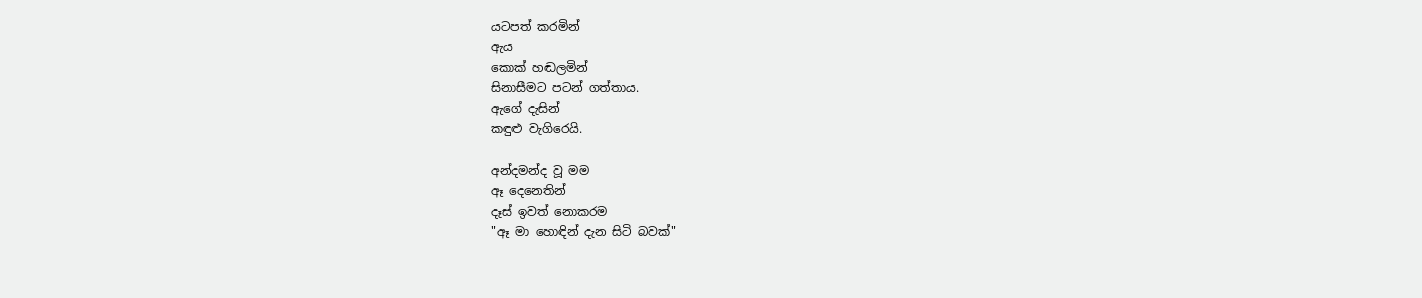යටපත් කරමින්
ඇය
කොක් හඬලමින්
සිනාසීමට පටන් ගත්තාය.
ඇගේ දැසින්
කඳුළු වැගිරෙයි.

අන්දමන්ද වූ මම
ඈ දෙනෙතින්
දෑස් ඉවත් නොකරම
"ඈ මා හොඳින් දැන සිටි බවක්"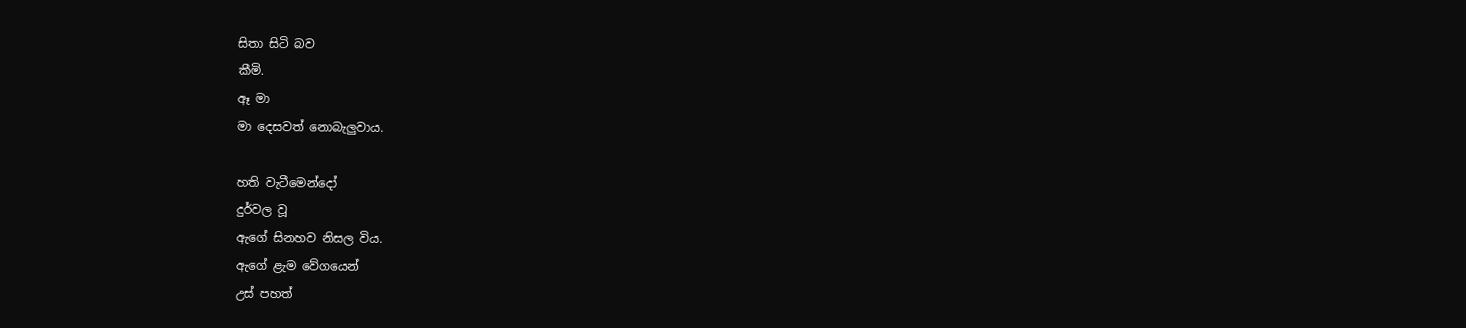සිතා සිටි බව
කීමි.
ඈ මා
මා දෙසවත් නොබැලුවාය.

හති වැටීමෙන්දෝ
දුර්වල වූ
ඇගේ සිනහව නිසල විය.
ඇගේ ළැම වේගයෙන්
උස් පහත්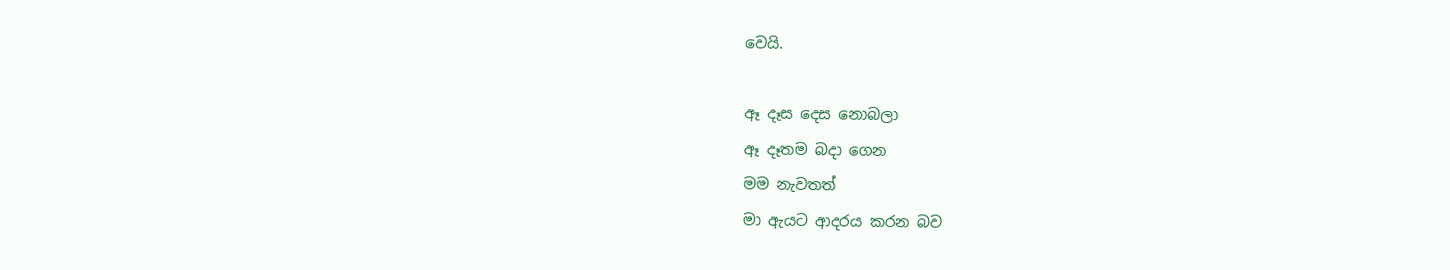වෙයි.

ඈ දෑස දෙස නොබලා
ඈ දෑතම බදා ගෙන
මම නැවතත්
මා ඇයට ආදරය කරන බව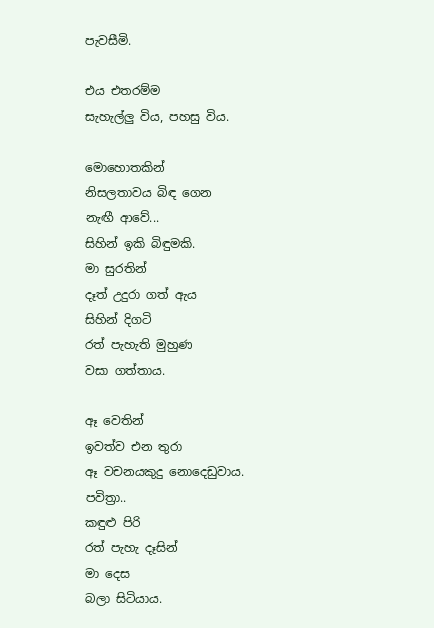පැවසීමි.

එය එතරම්ම
සැහැල්ලු විය, පහසු විය.

මොහොතකින්
නිසලතාවය බිඳ ගෙන
නැඟී ආවේ...
සිහින් ඉකි බිඳුමකි.
මා සුරතින්
දෑත් උදුරා ගත් ඇය
සිහින් දිගටි
රත් පැහැති මුහුණ
වසා ගත්තාය.

ඈ වෙතින්
ඉවත්ව එන තුරා
ඈ වචනයකුදු නොදෙඩුවාය.
පවිත්‍රා..
කඳුළු පිරි
රත් පැහැ දෑසින්
මා දෙස
බලා සිටියාය.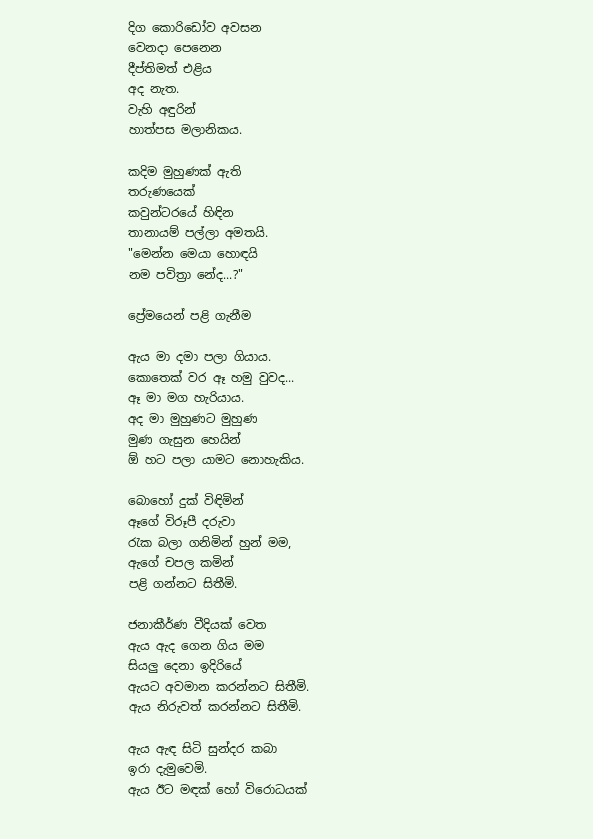දිග කොරිඩෝව අවසන
වෙනදා පෙනෙන
දීප්තිමත් එළිය
අද නැත.
වැහි අඳුරින්
හාත්පස මලානිකය.

කදිම මුහුණක් ඇති
තරුණයෙක්
කවුන්ටරයේ හිඳින
තානායම් පල්ලා අමතයි.
"මෙන්න මෙයා හොඳයි
නම පවිත්‍රා නේද...?"

ප්‍රේමයෙන් පළි ගැනීම

ඇය මා දමා පලා ගියාය.
කොතෙක් වර ඈ හමු වුවද...
ඈ මා මග හැරියාය.
අද මා මුහුණට මුහුණ
මුණ ගැසුන හෙයින්
ඕ හට පලා යාමට නොහැකිය.

බොහෝ දුක් විඳිමින්
ඈගේ විරූපී දරුවා
රැක බලා ගනිමින් හුන් මම,
ඇගේ චපල කමින්
පළි ගන්නට සිතීමි.

ජනාකීර්ණ වීදියක් වෙත
ඇය ඇද ගෙන ගිය මම
සියලු දෙනා ඉදිරියේ
ඇයට අවමාන කරන්නට සිතීමි.
ඇය නිරුවත් කරන්නට සිතීමි.

ඇය ඇඳ සිටි සුන්දර කබා
ඉරා දැමුවෙමි.
ඇය ඊට මඳක් හෝ විරොධයක්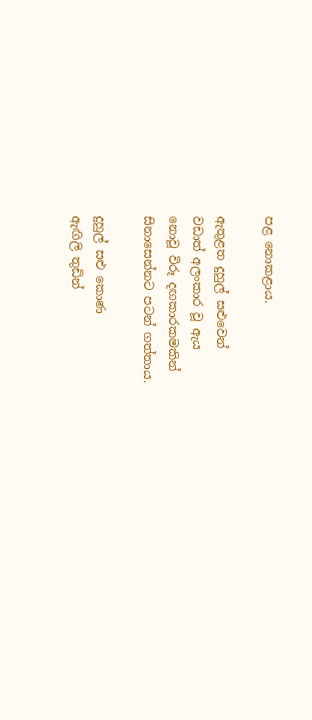පළ නොකළාය.

ඇතුළත දුහුල් සළුවෙන්
වඩාත් අලංකාර වූ ඇය
නොවූ විරූ දඟකාරකමකින්
සිනාසෙන්නට පටන් ගත්තාය.

දුහුල් සළු කොණ
ඇඟිලි තුඩින්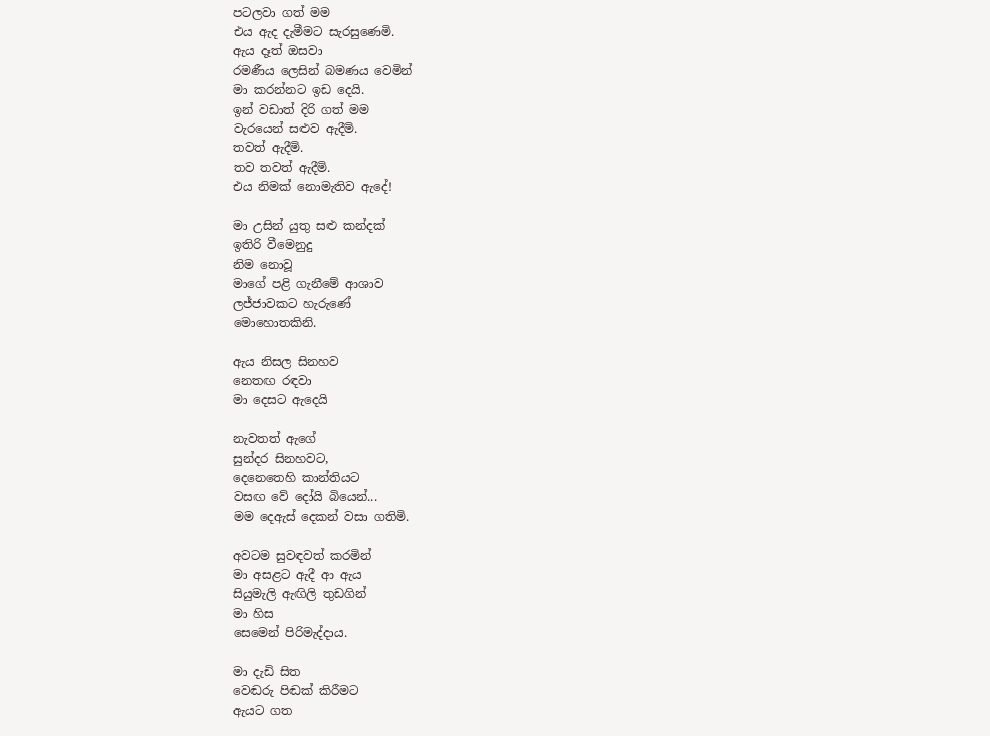පටලවා ගත් මම
එය ඇද දැමීමට සැරසුණෙමි.
ඇය දෑත් ඔසවා
රමණීය ලෙසින් බමණය වෙමින්
මා කරන්නට ඉඩ දෙයි.
ඉන් වඩාත් දිරි ගත් මම
වැරයෙන් සළුව ඇදීමි.
තවත් ඇදීමි.
තව තවත් ඇදීමි.
එය නිමක් නොමැතිව ඇදේ!

මා උසින් යුතු සළු කන්දක්
ඉතිරි වීමෙනුදු
නිම නොවූ
මාගේ පළි ගැනීමේ ආශාව
ලජ්ජාවකට හැරුණේ
මොහොතකිනි.

ඇය නිසල සිනහව
නෙතඟ රඳවා
මා දෙසට ඇදෙයි

නැවතත් ඇගේ
සුන්දර සිනහවට,
දෙනෙතෙහි කාන්තියට
වසඟ වේ දෝයි බියෙන්...
මම දෙඇස් දෙකන් වසා ගතිමි.

අවටම සුවඳවත් කරමින්
මා අසළට ඇදී ආ ඇය
සියුමැලි ඇඟිලි තුඩගින්
මා හිස
සෙමෙන් පිරිමැද්දාය.

මා දැඩි සිත
වෙඬරු පිඬක් කිරීමට
ඇයට ගත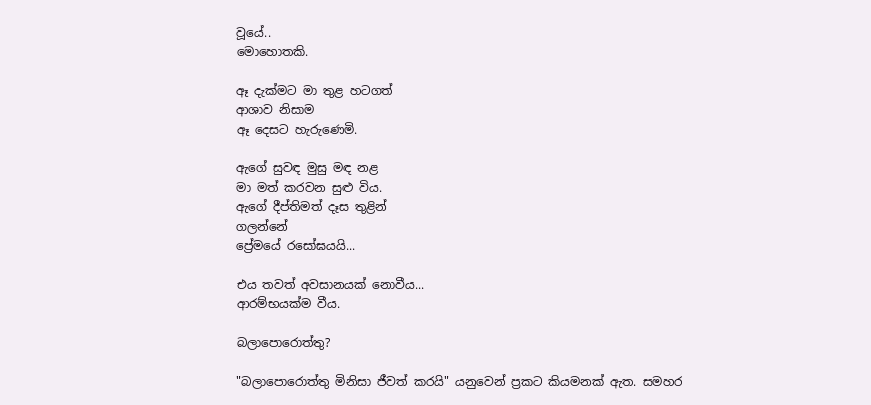වූයේ..
මොහොතකි.

ඈ දැක්මට මා තුළ හටගත්
ආශාව නිසාම
ඈ දෙසට හැරුණෙමි.

ඇගේ සුවඳ මුසු මඳ නළ
මා මත් කරවන සුළු විය.
ඇගේ දීප්තිමත් දෑස තුළින්
ගලන්නේ
ප්‍රේමයේ රසෝඝයයි...

එය තවත් අවසානයක් නොවීය...
ආරම්භයක්ම වීය.

බලාපොරොත්තු?

"බලාපොරොත්තු මිනිසා ජීවත් කරයි" යනුවෙන් ප්‍රකට කියමනක් ඇත. සමහර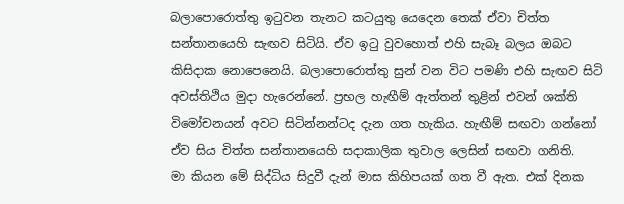බලාපොරොත්තු ඉටුවන තැනට කටයුතු යෙදෙන තෙක් ඒවා චිත්ත සන්තානයෙහි සැඟව සිටියි. ඒව ඉටු වුවහොත් එහි සැබෑ බලය ඔබට කිසිදාක නොපෙනෙයි. බලාපොරොත්තු සුන් වන විට පමණි එහි සැඟව සිටි අවස්තිථිය මුදා හැරෙන්නේ. ප්‍රභල හැඟීම් ඇත්තන් තුළින් එවන් ශක්ති විමෝචනයන් අවට සිටින්නන්ටද දැන ගත හැකිය. හැඟීම් සඟවා ගන්නෝ ඒව සිය චිත්ත සන්තානයෙහි සදාකාලික තුවාල ලෙසින් සඟවා ගනිති.
මා කියන මේ සිද්ධිය සිදුවී දැන් මාස කිහිපයක් ගත වී ඇත. එක් දිනක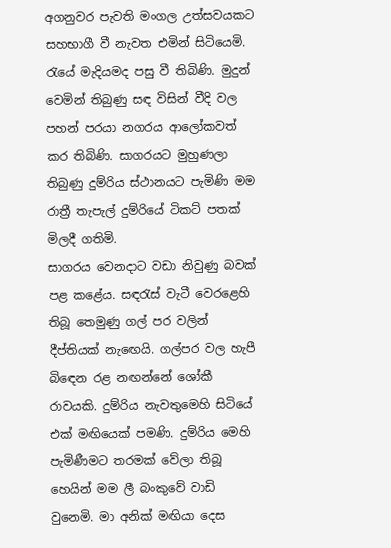අගනුවර පැවති මංගල උත්සවයකට සහභාගී වී නැවත එමින් සිටියෙමි. රැයේ මැදියමද පසු වී තිබිණි. මුදුන් වෙමින් තිබුණු සඳ විසින් වීදි වල පහන් පරයා නගරය ආලෝකවත් කර තිබිණි. සාගරයට මුහුණලා තිබුණු දුම්රිය ස්ථානයට පැමිණි මම රාත්‍රී තැපැල් දුම්රියේ ටිකට් පතක් මිලදී ගතිමි.
සාගරය වෙනදාට වඩා නිවුණු බවක් පළ කළේය. සඳරැස් වැටී වෙරළෙහි තිබූ තෙමුණු ගල් පර වලින් දීප්තියක් නැඟෙයි. ගල්පර වල හැපී බිඳෙන රළ නඟන්නේ ශෝකී රාවයකි. දුම්රිය නැවතුමෙහි සිටියේ එක් මඟියෙක් පමණි. දුම්රිය මෙහි පැමිණීමට තරමක් වේලා තිබූ හෙයින් මම ලී බංකුවේ වාඩි වුනෙමි. මා අනික් මඟියා දෙස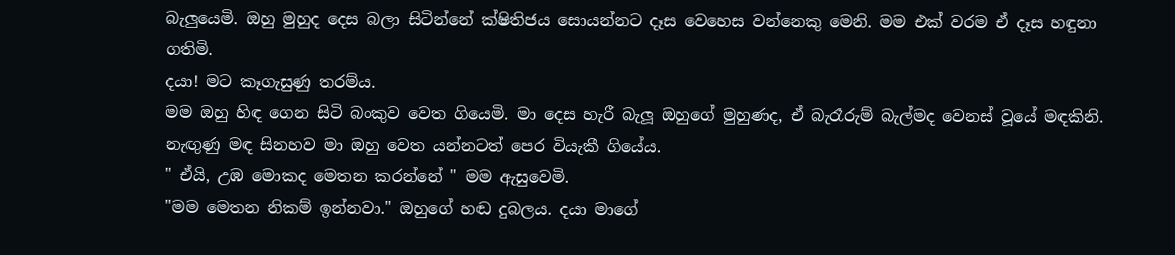බැලුයෙමි. ඔහු මුහුද දෙස බලා සිටින්නේ ක්ෂිතිජය සොයන්නට දෑස වෙහෙස වන්නෙකු මෙනි. මම එක් වරම ඒ දෑස හඳුනා ගතිමි.
දයා! මට කෑගැසුණු තරම්ය.
මම ඔහු හිඳ ගෙන සිටි බංකුව වෙත ගියෙමි. මා දෙස හැරී බැලූ ඔහුගේ මුහුණද, ඒ බැරෑරුම් බැල්මද වෙනස් වූයේ මඳකිනි. නැඟුණු මඳ සිනහව මා ඔහු වෙත යන්නටත් පෙර වි‍යැකී ගියේය.
" ඒයි, උඹ මොකද මෙතන කරන්නේ " මම ඇසුවෙමි.
"මම මෙතන නිකම් ඉන්නවා." ඔහුගේ හඬ දුබලය. දයා මාගේ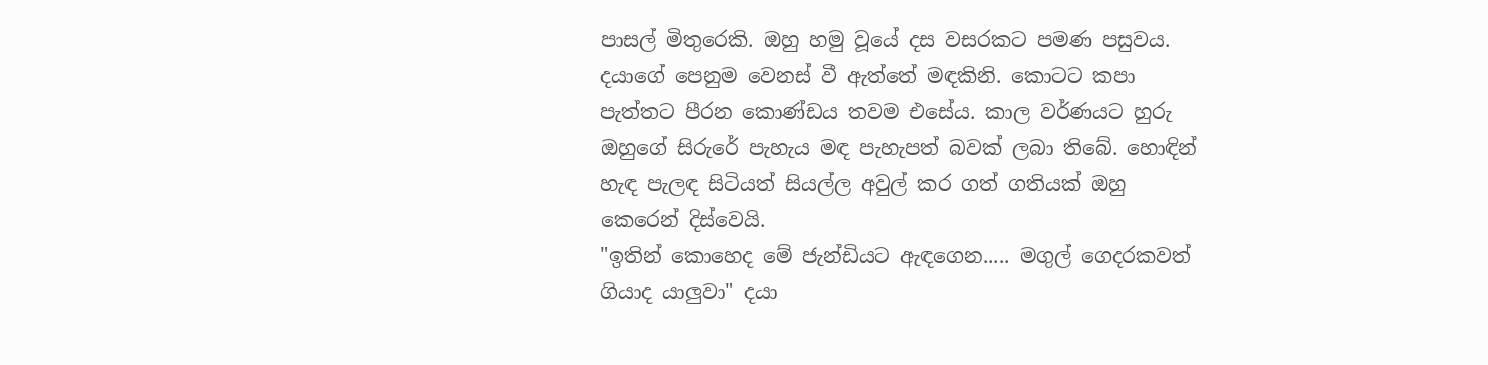පාසල් මිතුරෙකි. ඔහු හමු වූයේ දස වසරකට පමණ පසුවය.
දයාගේ පෙනුම වෙනස් වී ඇත්තේ මඳකිනි. කොටට කපා පැත්තට පීරන කොණ්ඩය තවම එසේය. කාල වර්ණයට හුරු ඔහුගේ සිරුරේ පැහැය මඳ පැහැපත් බවක් ලබා තිබේ. හොඳින් හැඳ පැලඳ සිටියත් සියල්ල අවුල් කර ගත් ගතියක් ඔහු කෙරෙන් දිස්වෙයි.
"ඉතින් කොහෙද මේ ජැන්ඩියට ඇඳගෙන..... මගුල් ගෙදරකවත් ගියාද යාලුවා" දයා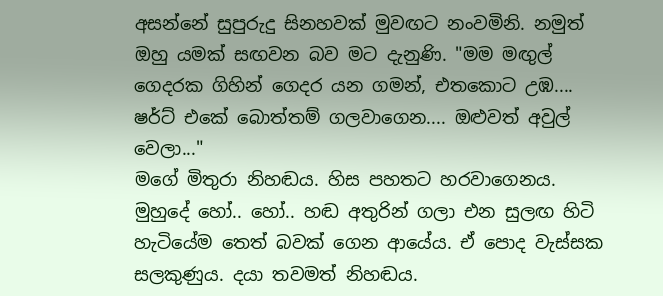අසන්නේ සුපුරුදු සිනහවක් මුවඟට නංවමිනි. නමුත් ඔහු යමක් සඟවන බව මට දැනුණි. "මම මඟුල් ගෙදරක ගිහින් ගෙදර යන ගමන්, එතකොට උඹ.... ෂර්ට් එකේ බොත්තම් ගලවාගෙන.... ඔළුවත් අවුල් වෙලා..."
මගේ මිතුරා නිහඬය. හිස පහතට හරවාගෙනය. මුහුදේ හෝ.. හෝ.. හඬ අතුරින් ගලා එන සුලඟ හිටි හැටියේම තෙත් බවක් ගෙන ආයේය. ඒ පොද වැස්සක සලකුණුය. දයා තවමත් නිහඬය.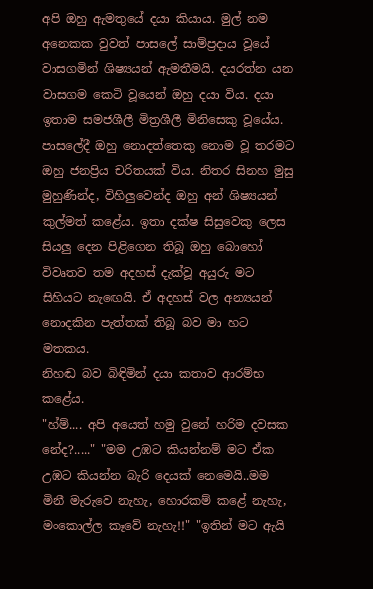අපි ඔහු ඇමතුයේ දයා කියාය. මුල් නම අනෙකක වුවත් පාසලේ සාම්ප්‍රදාය වූයේ වාසගමින් ශිෂ්‍යයන් ඇමතීමයි. දයරත්න යන වාසගම කෙටි වූයෙන් ඔහු දයා විය. දයා ඉතාම සමජශීලී මිත්‍රශීලී මිනිසෙකු වූයේය. පාසලේදී ඔහු නොදත්තෙකු නොම වූ තරමට ඔහු ජනප්‍රිය චරිතයක් විය. නිතර සිනහ මුසු මුහුණින්ද, විහිලුවෙන්ද ඔහු අන් ශිෂ්‍යයන් කුල්මත් කළේය. ඉතා දක්ෂ සිසුවෙකු ලෙස සියලු දෙන පිළිගෙන තිබූ ඔහු බොහෝ විවෘතව තම අදහස් දැක්වූ අයුරු මට සිහියට නැඟෙයි. ඒ අදහස් වල අන්‍යයන් නොදකින පැත්තක් තිබූ බව මා හට මතකය.
නිහඬ බව බිඳිමින් දයා කතාව ආරම්භ කළේය.
"හ්ම්.... අපි අයෙත් හමු වුනේ හරිම දවසක නේද?....." "මම උඹට කියන්නම් මට ඒක උඹට කියන්න බැරි දෙයක් නෙමෙයි..මම මිනී මැරුවෙ නැහැ, හොරකම් කළේ නැහැ, මංකොල්ල කෑවේ නැහැ!!" "ඉතින් මට ඇයි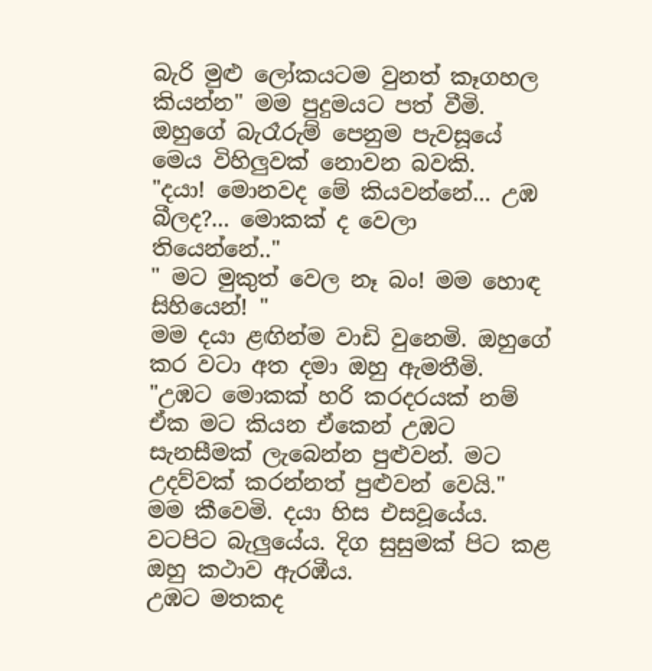බැරි මුළු ලෝකයටම වුනත් කෑගහල කියන්න" මම පුදුමයට පත් වීමි. ඔහුගේ බැරෑරුම් පෙනුම පැවසූයේ මෙය විහිලුවක් නොවන බවකි.
"දයා! මොනවද මේ කියවන්නේ... උඹ බීලද?... මොකක් ද වෙලා තියෙන්නේ.."
" මට මුකුත් වෙල නෑ බං! මම හොඳ සිහියෙන්! "
මම දයා ළඟින්ම වාඩි වුනෙමි. ඔහුගේ කර වටා අත දමා ඔහු ඇමතීමි.
"උඹට මොකක් හරි කරදරයක් නම් ඒක මට කියන ඒකෙන් උඹට සැනසීමක් ලැබෙන්න පුළුවන්. මට උදව්වක් කරන්නත් පුළුවන් වෙයි." මම කීවෙමි. දයා හිස එසවූයේය. වටපිට බැලුයේය. දිග සුසුමක් පිට කළ ඔහු කථාව ඇරඹීය.
උඹට මතකද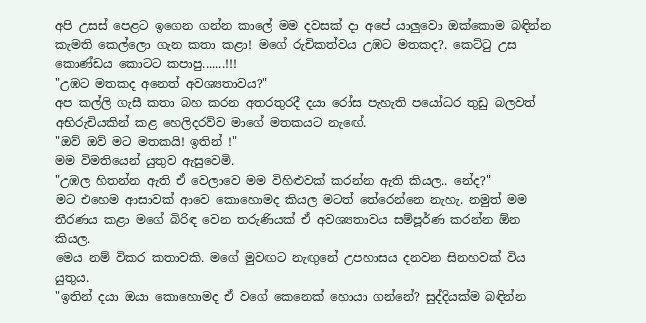අපි උසස් පෙළට ඉගෙන ගන්න කාලේ මම දවසක් දා අපේ යාලුවො ඔක්කොම බඳින්න කැමති කෙල්ලො ගැන කතා කළා! මගේ රුචිකත්වය උඹට මතකද?. කෙට්ටු උස කොණ්ඩය කොටට කපාපු.......!!!
"උඹට මතකද අනෙත් අවශ්‍යතාවය?"
අප කල්ලි ගැසී කතා බහ කරන අතරතුරදී දයා රෝස පැහැති පයෝධර තුඩු බලවත් අභිරුචියකින් කළ හෙලිදරව්ව මාගේ මතකයට නැඟේ.
"ඔව් ඔව් මට මතකයි! ඉතින් !"
මම විමතියෙන් යුතුව ඇසුවෙමි.
"උඹල හිතන්න ඇති ඒ වෙලාවෙ මම විහිළුවක් කරන්න ඇති කියල.. නේද?"
මට එහෙම ආසාවක් ආවෙ කොහොමද කියල මටත් තේරෙන්නෙ නැහැ. නමුත් මම තීරණය කළා මගේ බිරිඳ වෙන තරුණියක් ඒ අවශ්‍යතාවය සම්පූර්ණ කරන්න ඕන කියල.
මෙය නම් විකර කතාවකි. මගේ මුවඟට නැඟුනේ උපහාසය දනවන සිනහවක් විය යුතුය.
"ඉතින් දයා ඔයා කොහොමද ඒ වගේ කෙනෙක් හොයා ගන්නේ? සුද්දියක්ම බඳින්න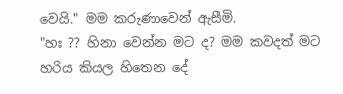වෙයි." මම කරුණාවෙන් ඇසීමි.
"හඃ ?? හිනා වෙන්න මට ද? මම කවදත් මට හරිය කියල හිතෙන දේ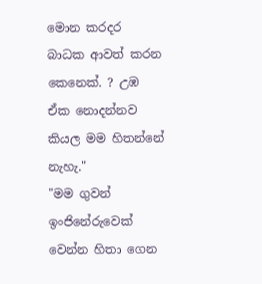මොන කරදර බාධක ආවත් කරන කෙනෙක්. ? උඹ ඒක නොදන්නව කියල මම හිතන්නේ නැහැ."
"මම ගුවන් ඉංජිනේරුවෙක් වෙන්න හිතා ගෙන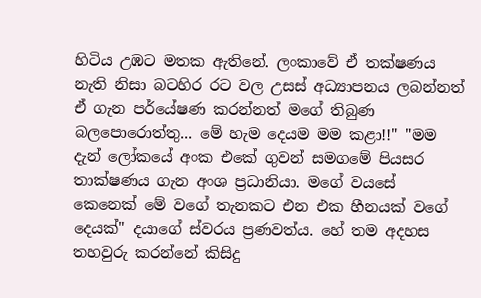හිටිය උඹට මතක ඇතිනේ. ලංකාවේ ඒ තක්ෂණය නැති නිසා බටහිර රට වල උසස් අධ්‍යාපනය ලබන්නත් ඒ ගැන පර්යේෂණ කරන්නත් මගේ තිබුණ බලපොරොත්තු... මේ හැම දෙයම මම කළා!!" "මම දැන් ලෝකයේ අංක එකේ ගුවන් සමගමේ පියසර තාක්ෂණය ගැන අංශ ප්‍රධානියා. මගේ වයසේ කෙනෙක් මේ වගේ තැනකට එන එක හීනයක් වගේ දෙයක්" දයාගේ ස්වරය ප්‍රණවත්ය. හේ තම අදහස තහවුරු කරන්නේ කිසිදු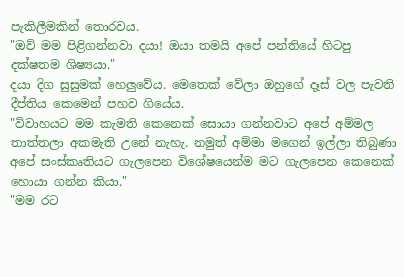පැකිලීමකින් තොරවය.
"ඔව් මම පිළිගන්නවා දයා! ඔයා තමයි අපේ පන්තියේ හිටපු දක්ෂතම ශිෂ්‍යයා."
දයා දිග සුසුමක් හෙලුවේය. මෙතෙක් වේලා ඔහුගේ දෑස් වල පැවති දීප්තිය කෙමෙන් පහව ගියේය.
"විවාහයට මම කැමති කෙනෙක් සොයා ගන්නවාට අපේ අම්මල තාත්තලා අකමැති උනේ නැහැ. නමුත් අම්මා මගෙන් ඉල්ලා තිබුණා අපේ සංස්කෘතියට ගැලපෙන විශේෂයෙන්ම මට ගැලපෙන කෙනෙක් හොයා ගන්න කියා."
"මම රට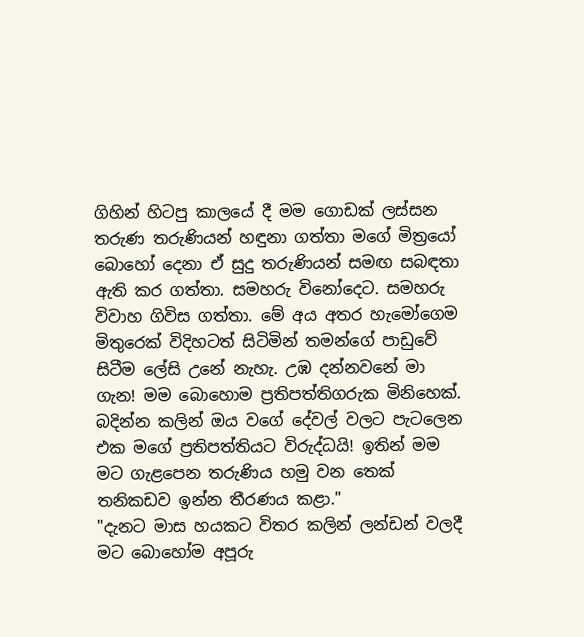ගිහින් හිටපු කාලයේ දී මම ගොඩක් ලස්සන තරුණ තරුණියන් හඳුනා ගත්තා මගේ මිත්‍රයෝ බොහෝ දෙනා ඒ සුදු තරුණියන් සමඟ සබඳතා ඇති කර ගත්තා. සමහරු විනෝදෙට. සමහරු විවාහ ගිවිස ගත්තා. මේ අය අතර හැමෝගෙම මිතුරෙක් විදිහටත් සිටිමින් තමන්ගේ පාඩුවේ සිටීම ලේසි උනේ නැහැ. උඹ දන්නවනේ මා ගැන! මම බොහොම ප්‍රතිපත්තිගරුක මිනිහෙක්. බදින්න කලින් ඔය වගේ දේවල් වලට පැටලෙන එක මගේ ප්‍රතිපත්තියට විරුද්ධයි! ඉතින් මම මට ගැළපෙන තරුණිය හමු වන තෙක් තනිකඩව ඉන්න තීරණය කළා."
"දැනට මාස හයකට විතර කලින් ලන්ඩන් වලදී මට බොහෝම අපූරු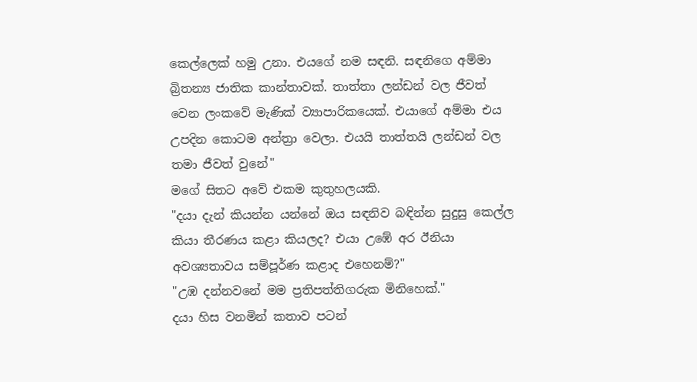කෙල්ලෙක් හමු උනා. එයගේ නම සඳනි. සඳනිගෙ අම්මා බ්‍රිතන්‍ය ජාතික කාන්තාවක්. තාත්තා ලන්ඩන් වල ජීවත් වෙන ලංකවේ මැණික් ව්‍යාපාරිකයෙක්. එයාගේ අම්මා එය උපදින කොටම අන්ත්‍රා වෙලා. එයයි තාත්තයි ලන්ඩන් වල තමා ජීවත් වුනේ"
මගේ සිතට අවේ එකම කුතුහලයකි.
"දයා දැන් කියන්න යන්නේ ඔය සඳනිව බඳින්න සුදුසු කෙල්ල කියා තීරණය කළා කියලද? එයා උඹේ අර ඊනියා අවශ්‍යතාවය සම්පූර්ණ කළාද එහෙනම්?"
"උඹ දන්නවනේ මම ප්‍රතිපත්තිගරුක මිනිහෙක්."
දයා හිස වනමින් කතාව පටන්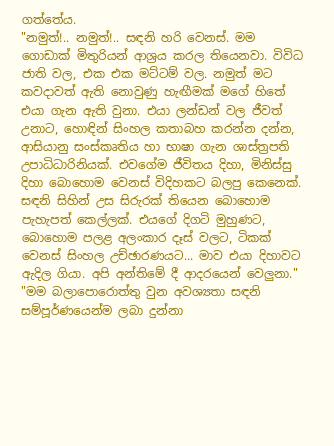ගත්තේය.
"නමුත්!.. නමුත්!.. සඳනි හරි වෙනස්. මම ගොඩාක් මිතුරියන් ආශ්‍රය කරල තියෙනවා. විවිධ ජාති වල, එක එක මට්ටම් වල. නමුත් මට කවදාවත් ඇති නොවුණු හැඟීමක් මගේ හිතේ එයා ගැන ඇති වුනා. එයා ලන්ඩන් වල ජීවත් උනාට, හොඳින් සිංහල කතාබහ කරන්න දන්න, ආසියානු සංස්කෘතිය හා භාෂා ගැන ශාස්ත්‍රපති උපාධිධාරිනියක්. එවගේම ජීවිතය දිහා, මිනිස්සු දිහා බොහොම වෙනස් විදිහකට බලපු කෙනෙක්. සඳනි සිහින් උස සිරුරක් තියෙන බොහොම පැහැපත් කෙල්ලක්. එයගේ දිගටි මුහුණට, බොහොම පලළ අලංකාර දෑස් වලට, ටිකක් වෙනස් සිංහල උච්ඡාරණයට... මාව එයා දිහාවට ඇදිල ගියා. අපි අන්තිමේ දී ආදරයෙන් වෙලුනා."
"මම බලාපොරොත්තු වුන අවශ්‍යතා සඳනි සම්පූර්ණයෙන්ම ලබා දුන්නා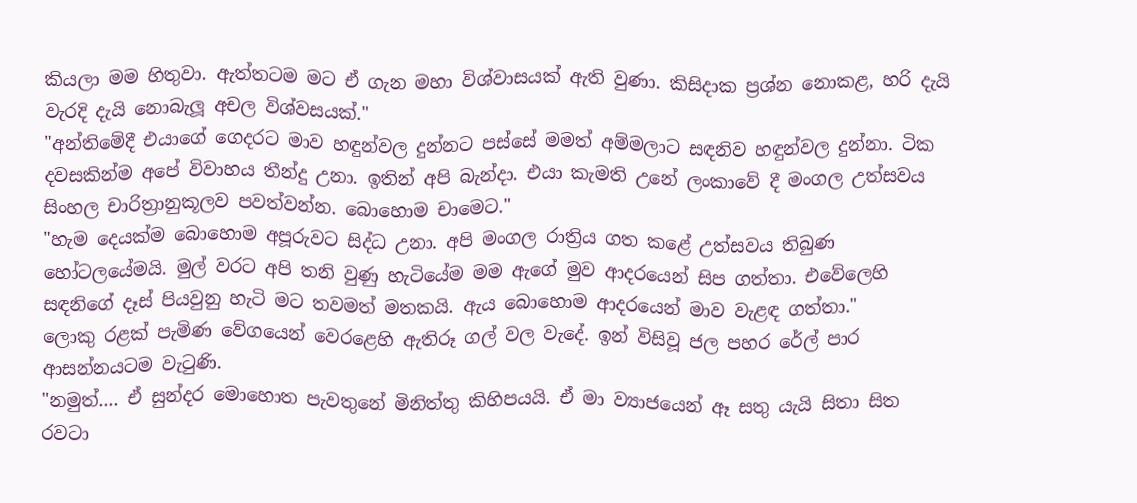කියලා මම හිතුවා. ඇත්තටම මට ඒ ගැන මහා විශ්වාසයක් ඇති වුණා. කිසිදාක ප්‍රශ්න නොකළ, හරි දැයි වැරදි දැයි නොබැලූ අචල විශ්වසයක්."
"අන්තිමේදී එයාගේ ගෙදරට මාව හඳුන්වල දුන්නට පස්සේ මමත් අම්මලාට සඳනිව හඳුන්වල දුන්නා. ටික දවසකින්ම අපේ විවාහය තීන්දු උනා. ඉතින් අපි බැන්දා. එයා කැමති උනේ ලංකාවේ දී මංගල උත්සවය සිංහල චාරිත්‍රානුකූලව පවත්වන්න. බොහොම චාමෙට."
"හැම දෙයක්ම බොහොම අපූරුවට සිද්ධ උනා. අපි මංගල රාත්‍රිය ගත කළේ උත්සවය තිබුණ හෝටලයේමයි. මුල් වරට අපි තනි වුණු හැටියේම මම ඇගේ මුව ආදරයෙන් සිප ගත්තා. එවේලෙහි සඳනිගේ දෑස් පියවුනු හැටි මට තවමත් මතකයි. ඇය බොහොම ආදරයෙන් මාව වැළඳ ගත්තා."
ලොකු රළක් පැමිණ වේගයෙන් වෙරළෙහි ඇතිරූ ගල් වල වැදේ. ඉන් විසිවූ ජල පහර රේල් පාර ආසන්නයටම වැටුණි.
"නමුත්.... ඒ සුන්දර මොහොත පැවතුනේ මිනිත්තු කිහිපයයි. ඒ මා ව්‍යාජයෙන් ඈ සතු යැයි සිතා සිත රවටා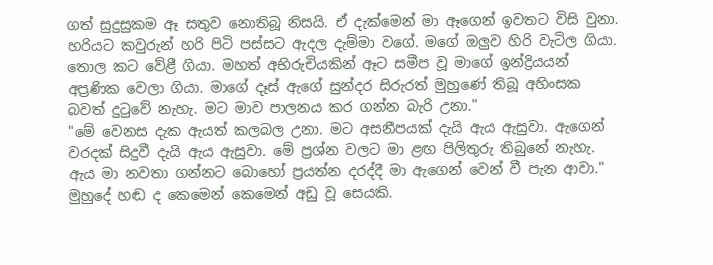ගත් සුදුසුකම ඈ සතුව නොතිබූ නිසයි. ඒ දැක්මෙන් මා ඈගෙන් ඉවතට විසි වුනා. හරියට කවුරුන් හරි පිටි පස්සට ඇදල දැම්මා වගේ. මගේ ඔලුව හිරි වැටිල ගියා. තොල කට වේළී ගියා. මහත් අභිරුචියකින් ඈට සමීප වූ මාගේ ඉන්ද්‍රියයන් අප්‍රණික වෙලා ගියා. මාගේ දෑස් ඇගේ සුන්දර සිරුරත් මුහුණේ තිබූ අහිංසක බවත් දුටුවේ නැහැ. මට මාව පාලනය කර ගන්න බැරි උනා."
"මේ වෙනස දැක ඇයත් කලබල උනා. මට අසනීපයක් දැයි ඇය ඇසුවා. ඇගෙන් වරදක් සිදුවී දැයි ඇය ඇසුවා. මේ ප්‍රශ්න වලට මා ළඟ පිලිතුරු තිබුනේ නැහැ. ඇය මා නවතා ගන්නට බොහෝ ප්‍රයත්න දරද්දී මා ඇගෙන් වෙන් වී පැන ආවා."
මුහුදේ හඬ ද කෙමෙන් කෙමෙන් අඩු වූ සෙයකි.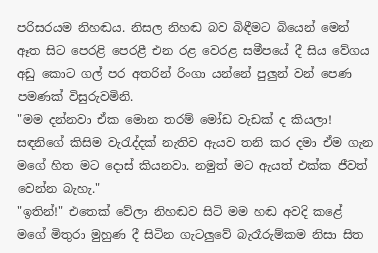පරිසරයම නිහඬය. නිසල නිහඬ බව බිඳීමට බියෙන් මෙන් ඈත සිට පෙරළි පෙරළී එන රළ වෙරළ සමීපයේ දී සිය වේගය අඩු කොට ගල් පර අතරින් රිංගා යන්නේ පුලුන් වන් පෙණ පමණක් විසුරුවමිනි.
"මම දන්නවා ඒක මොන තරම් මෝඩ වැඩක් ද කියලා! සඳනිගේ කිසිම වැරැද්දක් නැතිව ඇයව තනි කර දමා ඒම ගැන මගේ හිත මට දොස් කියනවා. නමුත් මට ඇයත් එක්ක ජීවත් වෙන්න බැහැ."
"ඉතින්!" එතෙක් වේලා නිහඬව සිටි මම හඬ අවදි කළේ මගේ මිතුරා මුහුණ දී සිටින ගැටලුවේ බැරෑරුම්කම නිසා සිත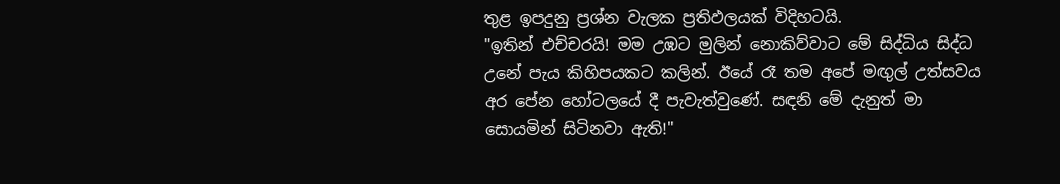තුළ ඉපදුනු ප්‍රශ්න වැලක ප්‍රතිඵලයක් විදිහටයි.
"ඉතින් එච්චරයි! මම උඹට මුලින් නොකිව්වාට මේ සිද්ධිය සිද්ධ උනේ පැය කිහිපයකට කලින්. ඊයේ රෑ තම අපේ මඟුල් උත්සවය අර පේන හෝටලයේ දී පැවැත්වුණේ. සඳනි මේ දැනුත් මා සොයමින් සිටිනවා ඇති!"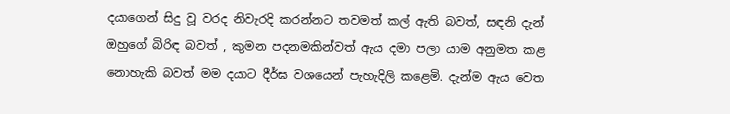දයාගෙන් සිදු වූ වරද නිවැරදි කරන්නට තවමත් කල් ඇති බවත්, සඳනි දැන් ඔහුගේ බිරිඳ බවත් , කුමන පදනමකින්වත් ඇය දමා පලා යාම අනුමත කළ නොහැකි බවත් මම දයාට දීර්ඝ වශයෙන් පැහැදිලි කළෙමි. දැන්ම ඇය වෙත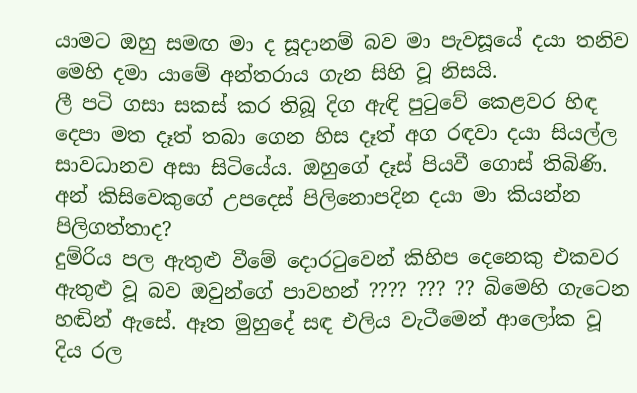යාමට ඔහු සමඟ මා ද සූදානම් බව මා පැවසූයේ දයා තනිව මෙහි දමා යාමේ අන්තරාය ගැන සිහි වූ නිසයි.
ලී පටි ගසා සකස් කර තිබූ දිග ඇඳි පුටුවේ කෙළවර හිඳ දෙපා මත දෑත් තබා ගෙන හිස දෑත් අග රඳවා දයා සියල්ල සාවධානව අසා සිටියේය. ඔහුගේ දෑස් පියවී ගොස් තිබිණි. අන් කිසිවෙකුගේ උපදෙස් පිලිනොපදින දයා මා කියන්න පිලිගත්තාද?
දුම්රිය පල ඇතුළු වීමේ දොරටුවෙන් කිහිප දෙනෙකු එකවර ඇතුළු වූ බව ඔවුන්ගේ පාවහන් ???? ??? ?? බිමෙහි ගැටෙන හඬින් ඇසේ. ඈත මුහුදේ සඳ එලිය වැටීමෙන් ආලෝක වූ දිය රල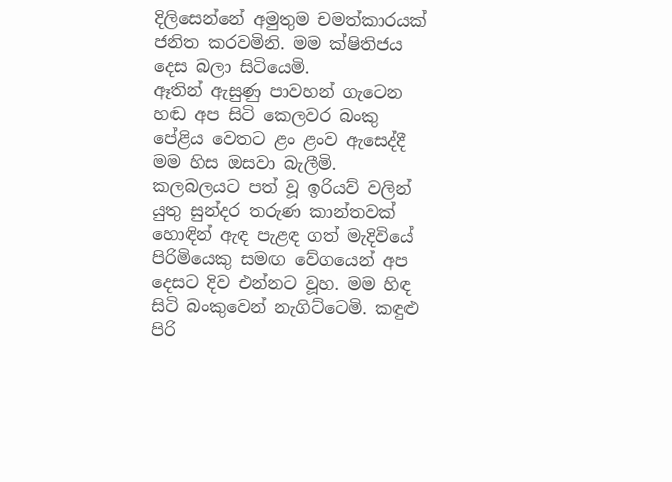දිලිසෙන්නේ අමුතුම චමත්කාරයක් ජනිත කරවමිනි. මම ක්ෂිතිජය දෙස බලා සිටියෙමි.
ඈතින් ඇසුණු පාවහන් ගැටෙන හඬ අප සිටි කෙලවර බංකු පේළිය වෙතට ළං ළංව ඇසෙද්දී මම හිස ඔසවා බැලීමි. කලබලයට පත් වූ ඉරියව් වලින් යුතු සුන්දර තරුණ කාන්තවක් හොඳින් ඇඳ පැළඳ ගත් මැදිවියේ පිරිමියෙකු සමඟ වේගයෙන් අප දෙසට දිව එන්නට වූහ. මම හිඳ සිටි බංකුවෙන් නැගිට්ටෙමි. කඳුළු පිරි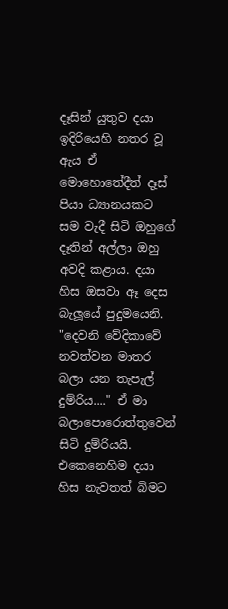දෑසින් යුතුව දයා ඉදිරියෙහි නතර වූ ඇය ඒ මොහොතේදීත් දෑස් පියා ධ්‍යානයකට සම වැදී සිටි ඔහුගේ දෑතින් අල්ලා ඔහු අවදි කළාය. දයා හිස ඔසවා ඈ දෙස බැලූයේ පුදුමයෙනි.
"දෙවනි වේදිකාවේ නවත්වන මාතර බලා යන තැපැල් දුම්රිය...." ඒ මා බලාපොරොත්තුවෙන් සිටි දුම්රියයි.
එකෙනෙහිම දයා හිස නැවතත් බිමට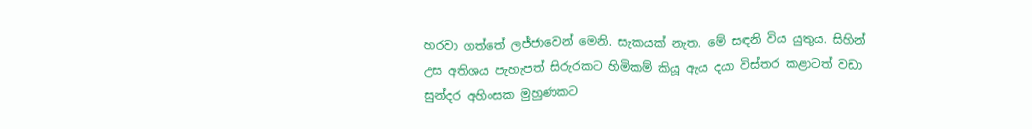හරවා ගත්තේ ලජ්ජාවෙන් මෙනි. සැකයක් නැත. මේ සඳනි විය යුතුය. සිහින් උස අතිශය පැහැපත් සිරුරකට හිමිකම් කියූ ඇය දයා විස්තර කළාටත් වඩා සුන්දර අහිංසක මුහුණකට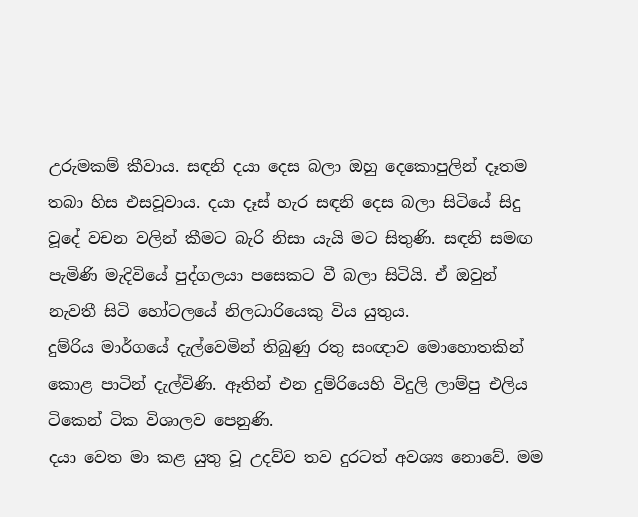උරුමකම් කීවාය. සඳනි දයා දෙස බලා ඔහු දෙකොපුලින් දෑතම තබා හිස එසවූවාය. දයා දෑස් හැර සඳනි දෙස බලා සිටියේ සිදු වූදේ වචන වලින් කීමට බැරි නිසා යැයි මට සිතුණි. සඳනි සමඟ පැමිණි මැදිවියේ පුද්ගලයා පසෙකට වී බලා සිටියි. ඒ ඔවුන් නැවතී සිටි හෝටලයේ නිලධාරියෙකු විය යුතුය.
දුම්රිය මාර්ගයේ දැල්වෙමින් තිබුණු රතු සංඥාව මොහොතකින් කොළ පාටින් දැල්විණි. ඈතින් එන දුම්රියෙහි විදුලි ලාම්පු එලිය ටිකෙන් ටික විශාලව පෙනුණි.
දයා වෙත මා කළ යුතු වූ උදව්ව තව දුරටත් අවශ්‍ය නොවේ. මම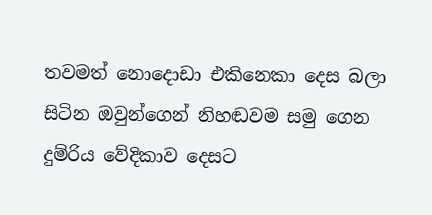තවමත් නොදොඩා එකිනෙකා දෙස බලා සිටින ඔවුන්ගෙන් නිහඬවම සමු ගෙන දුම්රිය වේදිකාව දෙසට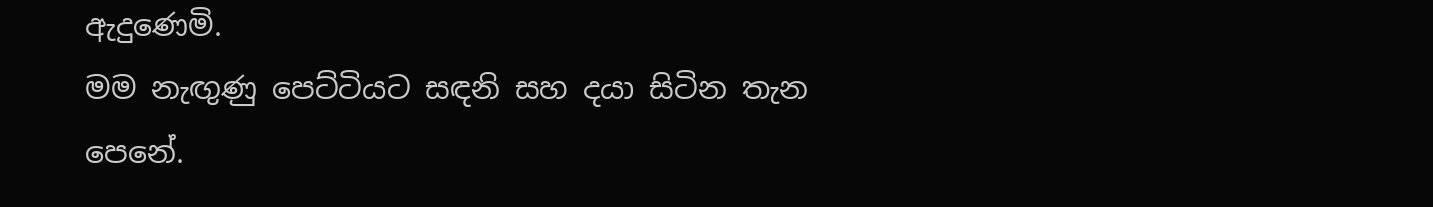ඇදුණෙමි.
මම නැඟුණු පෙට්ටියට සඳනි සහ දයා සිටින තැන පෙනේ.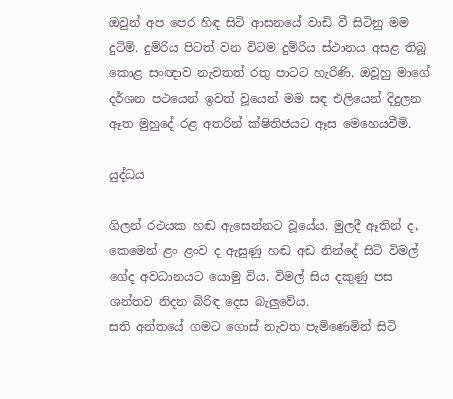ඔවුන් අප පෙර හිඳ සිටි ආසනයේ වාඩි වී සිටිනු මම දුටිමි. දුම්රිය පිටත් වන විටම දුම්රිය ස්ථානය අසළ තිබූ කොළ සංඥාව නැවතත් රතු පාටට හැරිණි. ඔවූහු මාගේ දර්ශන පථයෙන් ඉවත් වූයෙන් මම සඳ එලියෙන් දිදුලන ඈත මුහුදේ රළ අතරින් ක්ෂිතිජයට ඈස මෙහෙයවීමි.

යුද්ධය

ගිලන් රථයක හඬ ඇසෙන්නට වූයේය. මුලදී ඈතින් ද, කෙමෙන් ළං ළංව ද ඇසුණු හඬ අඩ නින්දේ සිටි විමල් ගේද අවධානයට යොමු විය. විමල් සිය දකුණු පස ශන්තව නිදන බිරිඳ දෙස බැලුවේය.
සති අන්තයේ ගමට ගොස් නැවත පැමිණෙමින් සිටි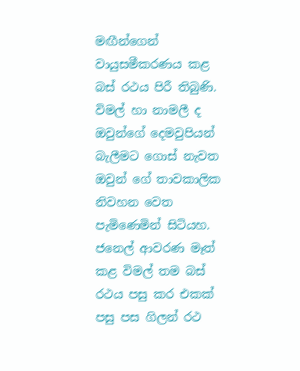මඟීන්ගෙන් වායුසමීකරණය කළ බස් රථය පිරී තිබුණි. විමල් හා නාමලී ද ඔවුන්ගේ දෙමවුපියන් බැලීමට ගොස් නැවත ඔවුන් ගේ තාවකාලික නිවහන වෙත පැමිණෙමින් සිටියහ.
ජනෙල් ආවරණ මෑත් කළ විමල් තම බස් රථය පසු කර එකක් පසු පස ගිලන් රථ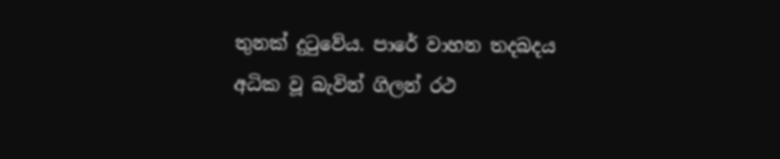තුනක් දුටුවේය. පාරේ වාහන තදබදය අධික වූ බැවින් ගිලන් රථ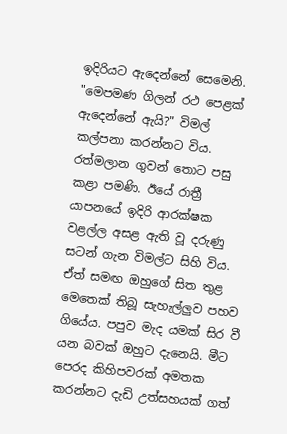ඉදිරියට ඇදෙන්නේ සෙමෙනි.
"මෙපමණ ගිලන් රථ පෙළක් ඇදෙන්නේ ඇයි?" විමල් කල්පනා කරන්නට විය. රත්මලාන ගුවන් තොට පසු කළා පමණි. ඊයේ රාත්‍රී යාපනයේ ඉදිරි ආරක්ෂක වළල්ල අසළ ඇති වූ දරුණු සටන් ගැන විමල්ට සිහි විය. ඒත් සමඟ ඔහුගේ සිත තුළ මෙතෙක් තිබූ සැහැල්ලුව පහව ගියේය. පපුව මැද යමක් සිර වී යන බවක් ඔහුට දැනෙයි. මීට පෙරද කිහිපවරක් අමතක කරන්නට දැඩි උත්සහයක් ගත්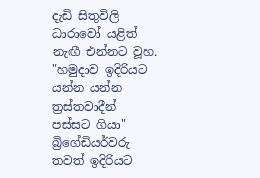දැඩි සිතුවිලි ධාරාවෝ යළිත් නැඟී එන්නට වූහ.
"හමුදාව ඉදිරියට යන්න යන්න ත්‍රස්තවාදීන් පස්සට ගියා" බ්‍රිගේඩියර්වරු තවත් ඉදිරියට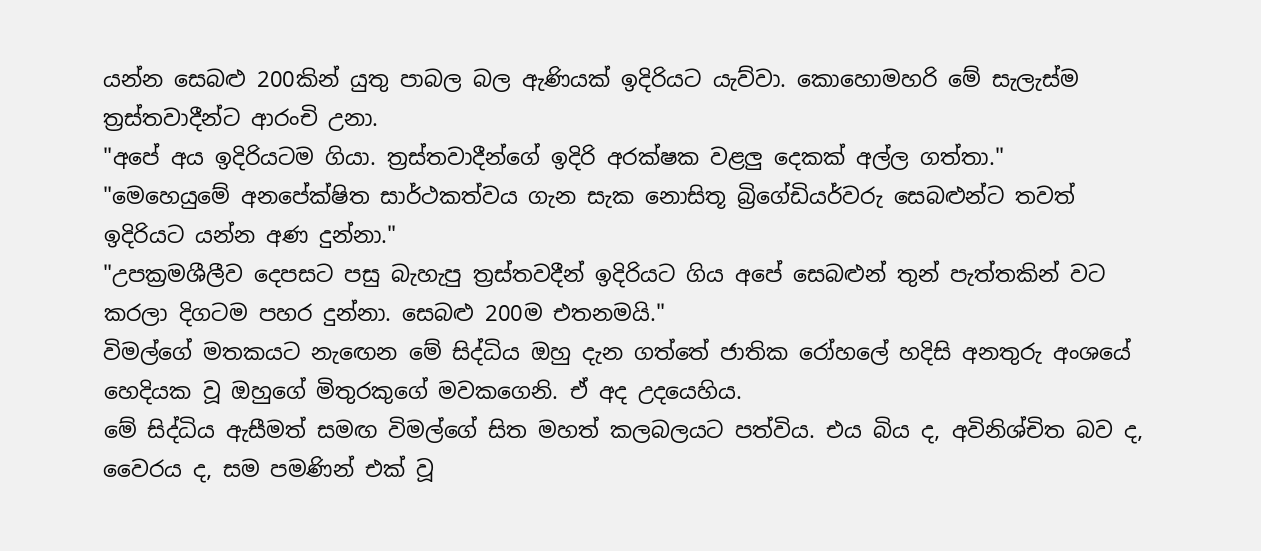යන්න සෙබළු 200කින් යුතු පාබල බල ඇණියක් ඉදිරියට ‍යැව්වා. කොහොමහරි මේ සැලැස්ම ත්‍රස්තවාදීන්ට ආරංචි උනා.
"අපේ අය ඉදිරියටම ගියා. ත්‍රස්තවාදීන්ගේ ඉදිරි අරක්ෂක වළලු දෙකක් අල්ල ගත්තා."
"මෙහෙයුමේ අනපේක්ෂිත සාර්ථකත්වය ගැන සැක නොසිතූ බ්‍රිගේඩියර්වරු සෙබළුන්ට තවත් ඉදිරියට යන්න අණ දුන්නා."
"උපක්‍රමශීලීව දෙපසට පසු බැහැපු ත්‍රස්තවදීන් ඉදිරියට ගිය අපේ සෙබළුන් තුන් පැත්තකින් වට කරලා දිගටම පහර දුන්නා. සෙබළු 200ම එතනමයි."
විමල්ගේ මතකයට නැඟෙන මේ සිද්ධිය ඔහු දැන ගත්තේ ජාතික රෝහලේ හදිසි අනතුරු අංශයේ හෙදියක වූ ඔහුගේ මිතුරකුගේ මවකගෙනි. ඒ අද උදයෙහිය.
මේ සිද්ධිය ඇසීමත් සමඟ විමල්ගේ සිත මහත් කලබලයට පත්විය. එය බිය ද, අවිනිශ්චිත බව ද, වෛරය ද, සම පමණින් එක් වූ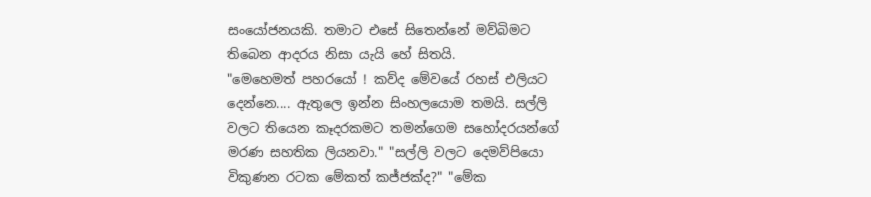සංයෝජනයකි. තමාට එසේ සිතෙන්නේ මව්බිමට තිබෙන ආදරය නිසා ‍යැයි හේ සිතයි.
"මෙහෙමත් පහරයෝ ! කව්ද මේවයේ රහස් එලියට දෙන්නෙ.... ඇතුලෙ ඉන්න සිංහලයොම තමයි. සල්ලි වලට තියෙන කෑදරකමට තමන්ගෙම සහෝදරයන්ගේ මරණ සහතික ලියනවා." "සල්ලි වලට දෙමව්පියො විකුණන රටක මේකත් කජ්ජක්ද?" "මේක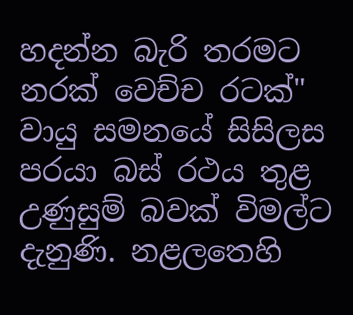හදන්න බැරි තරමට නරක් වෙච්ච රටක්"
වායු සමනයේ සිසිලස පරයා බස් රථය තුළ උණුසුම් බවක් විමල්ට දැනුණි. නළලතෙහි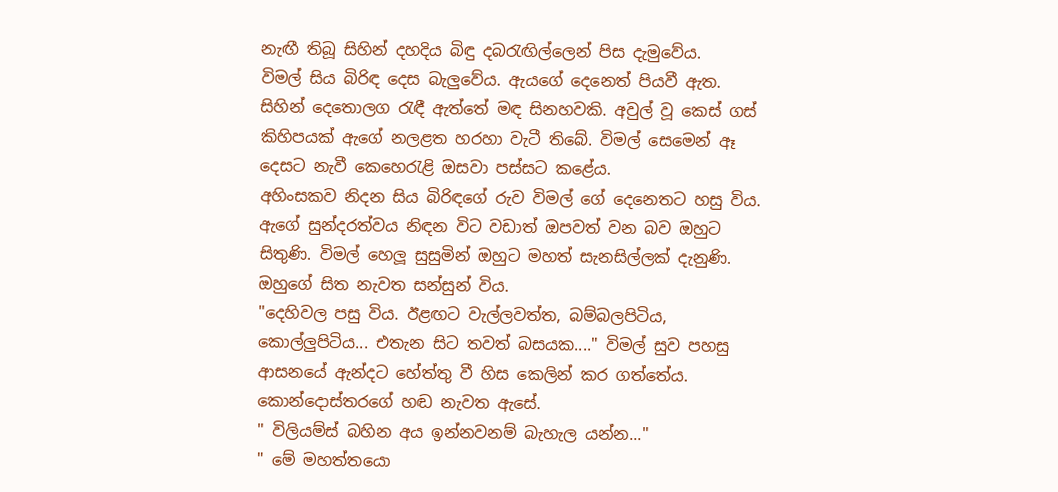නැඟී තිබූ සිහින් දහදිය බිඳු දබරැඟිල්ලෙන් පිස දැමුවේය.
විමල් සිය බිරිඳ දෙස බැලුවේය. ඇයගේ දෙනෙත් පියවී ඇත. සිහින් දෙතොලග රැඳී ඇත්තේ මඳ සිනහවකි. අවුල් වූ කෙස් ගස් කිහිපයක් ඇගේ නලළත හරහා වැටී තිබේ. විමල් සෙමෙන් ඈ දෙසට නැවී කෙහෙරැළි ඔසවා පස්සට කළේය.
අහිංසකව නිදන සිය බිරිඳගේ රුව විමල් ගේ දෙනෙතට හසු විය. ඇගේ සුන්දරත්වය නිඳන විට වඩාත් ඔපවත් වන බව ඔහුට සිතුණි. විමල් හෙලූ සුසුමින් ඔහුට මහත් සැනසිල්ලක් දැනුණි. ඔහුගේ සිත නැවත සන්සුන් විය.
"දෙහිවල පසු විය. ඊළඟට වැල්ලවත්ත, බම්බලපිටිය, කොල්ලුපිටිය... එතැන සිට තවත් බසයක...." විමල් සුව පහසු ආසනයේ ඇන්දට හේත්තු වී හිස කෙලින් කර ගත්තේය.
කොන්දොස්තරගේ හඬ නැවත ඇසේ.
" විලියම්ස් බහින අය ඉන්නවනම් බැහැල යන්න..."
" මේ මහත්තයො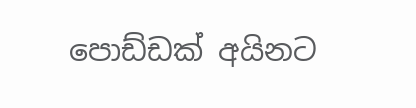පොඩ්ඩක් අයිනට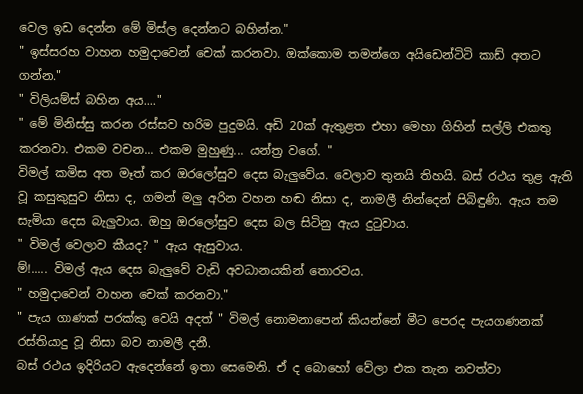වෙල ඉඩ දෙන්න මේ මිස්ල දෙන්නට බහින්න."
" ඉස්සරහ වාහන හමුදාවෙන් චෙක් කරනවා. ඔක්කොම තමන්ගෙ අයිඩෙන්ටිටි කාඩ් අතට ගන්න."
" විලියම්ස් බහින අය...."
" මේ මිනිස්සු කරන රස්සව හරිම පුදුමයි. අඩි 20ක් ඇතුළත එහා මෙහා ගිහින් සල්ලි එකතු කරනවා. එකම වචන... එකම මුහුණු... යන්ත්‍ර වගේ. "
විමල් කමිස අත මෑත් කර ඔරලෝසුව දෙස බැලුවේය. වෙලාව තුනයි තිහයි. බස් රථය තුළ ඇති වූ කසුකුසුව නිසා ද, ගමන් මලු අරින වහන හඬ නිසා ද, නාමලී නින්දෙන් පිබිඳුණි. ඇය තම සැමියා දෙස බැලුවාය. ඔහු ඔරලෝසුව දෙස බල සිටිනු ඇය දුටුවාය.
" විමල් වෙලාව කීයද? " ඇය ඇසුවාය.
ම්!..... විමල් ඇය දෙස බැලුවේ වැඩි අවධානයකින් තොරවය.
" හමුදාවෙන් වාහන චෙක් කරනවා."
" පැය ගාණක් පරක්කු වෙයි අදත් " විමල් නොමනාපෙන් කියන්නේ මීට පෙරද පැයගණනක් රස්තියාදු වූ නිසා බව නාමලී දනී.
බස් රථය ඉදිරියට ඇදෙන්නේ ඉතා සෙමෙනි. ඒ ද බොහෝ වේලා එක තැන නවත්වා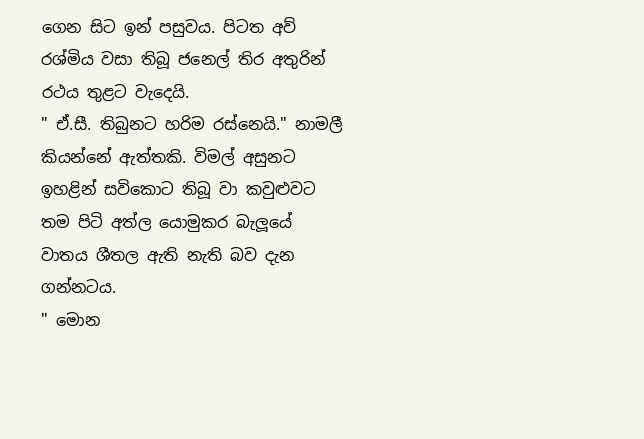ගෙන සිට ඉන් පසුවය. පිටත අව් රශ්මිය වසා තිබූ ජනෙල් තිර අතුරින් රථය තුළට වැදෙයි.
" ඒ.සී. තිබුනට හරිම රස්නෙයි." නාමලී කියන්නේ ඇත්තකි. විමල් අසුනට ඉහළින් සවිකොට තිබූ වා කවුළුවට තම පිටි අත්ල යොමුකර බැලූයේ වාතය ශීතල ඇති නැති බව දැන ගන්නටය.
" මොන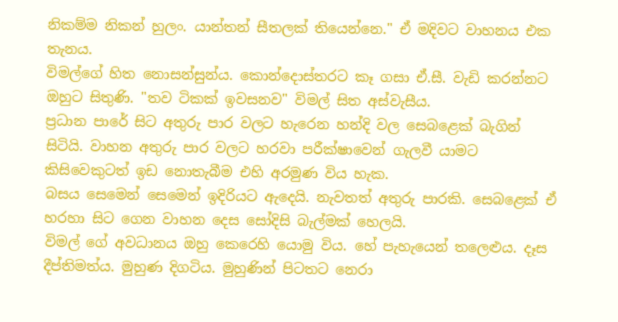නිකම්ම නිකන් හුලං. යාන්තන් සීතලක් තියෙන්නෙ." ඒ මදිවට වාහනය එක තැනය.
විමල්ගේ හිත නොසන්සුන්ය. කොන්දොස්තරට කෑ ගසා ඒ.සී. වැඩි කරන්නට ඔහුට සිතුණි. "තව ටිකක් ඉවසනව" විමල් සිත අස්වැසීය.
ප්‍රධාන පාරේ සිට අතුරු පාර වලට හැරෙන හන්දි වල සෙබළෙක් බැගින් සිටියි. වාහන අතුරු පාර වලට හරවා පරීක්ෂාවෙන් ගැලවී යාමට කිසිවෙකුටත් ඉඩ නොතැබීම එහි අරමුණ විය හැක.
බසය සෙමෙන් සෙමෙන් ඉදිරියට ඇදෙයි. නැවතත් අතුරු පාරකි. සෙබළෙක් ඒ හරහා සිට ගෙන වාහන දෙස සෝදිසි බැල්මක් හෙලයි.
විමල් ගේ අවධානය ඔහු කෙරෙහි යොමු විය. හේ පැහැයෙන් තලෙළුය. දෑස දීප්තිමත්ය. මුහුණ දිගටිය. මුහුණින් පිටතට නෙරා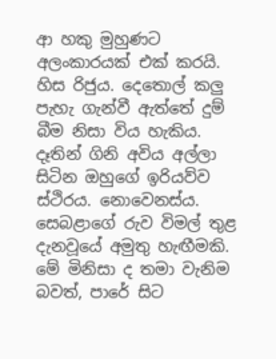ආ හකු මුහුණට අලංකාරයක් එක් කරයි. හිස රිජුය. දෙතොල් කලු පැහැ ගැන්වී ඇත්තේ දුම් බීම නිසා විය හැකිය. දෑතින් ගිනි අවිය අල්ලා සිටින ඔහුගේ ඉරියව්ව ස්ථිරය. නොවෙනස්ය.
සෙබළාගේ රුව විමල් තුළ දැනවූයේ අමුතු හැඟීමකි. මේ මිනිසා ද තමා වැනිම බවත්, පාරේ සිට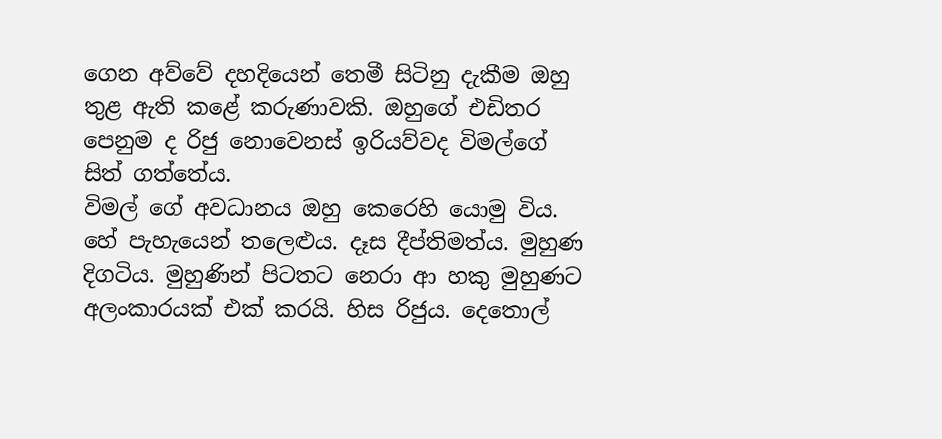ගෙන අව්වේ දහදියෙන් තෙමී සිටිනු දැකීම ඔහු තුළ ඇති කළේ කරුණාවකි. ඔහුගේ එඩිතර පෙනුම ද රිජු නොවෙනස් ඉරියව්වද විමල්ගේ සිත් ගත්තේය.
විමල් ගේ අවධානය ඔහු කෙරෙහි යොමු විය. හේ පැහැයෙන් තලෙළුය. දෑස දීප්තිමත්ය. මුහුණ දිගටිය. මුහුණින් පිටතට නෙරා ආ හකු මුහුණට අලංකාරයක් එක් කරයි. හිස රිජුය. දෙතොල්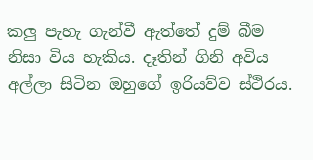කලු පැහැ ගැන්වී ඇත්තේ දුම් බීම නිසා විය හැකිය. දෑතින් ගිනි අවිය අල්ලා සිටින ඔහුගේ ඉරියව්ව ස්ථිරය.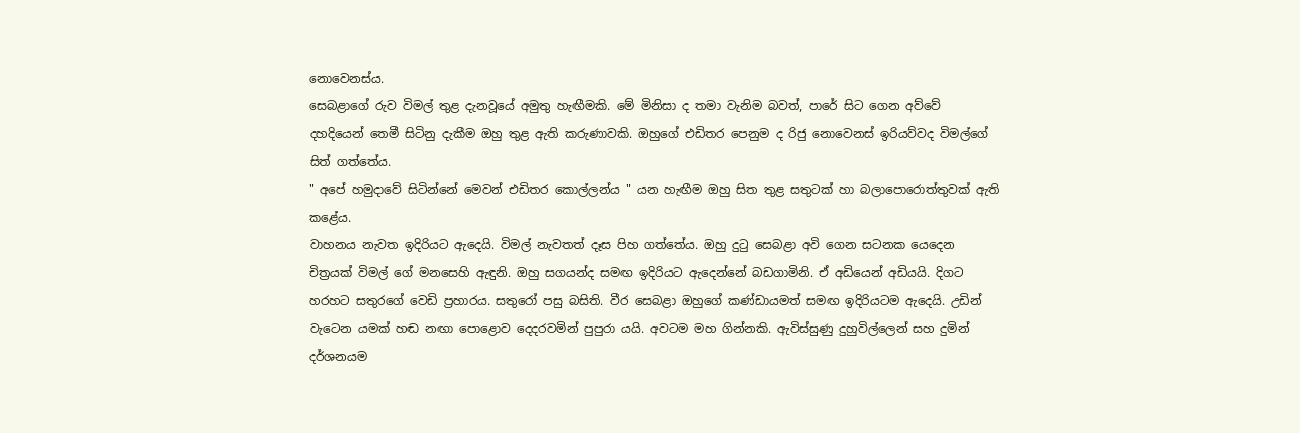නොවෙනස්ය.
සෙබළාගේ රුව විමල් තුළ දැනවූයේ අමුතු හැඟීමකි. මේ මිනිසා ද තමා වැනිම බවත්, පාරේ සිට ගෙන අව්වේ දහදියෙන් තෙමී සිටිනු දැකීම ඔහු තුළ ඇති කරුණාවකි. ඔහුගේ එඩිතර පෙනුම ද රිජු නොවෙනස් ඉරියව්වද විමල්ගේ සිත් ගත්තේය.
" අපේ හමුදාවේ සිටින්නේ මෙවන් එඩිතර කොල්ලන්ය " යන හැඟීම ඔහු සිත තුළ සතුටක් හා බලාපොරොත්තුවක් ඇති කළේය.
වාහනය නැවත ඉදිරියට ඇදෙයි. විමල් නැවතත් දෑස පිහ ගත්තේ‍ය. ඔහු දුටු සෙබළා අවි ගෙන සටනක යෙදෙන චිත්‍රයක් විමල් ගේ මනසෙහි ඇඳුනි. ඔහු සගයන්ද සමඟ ඉදිරියට ඇදෙන්නේ බඩගාමිනි. ඒ අඩියෙන් අඩියයි. දිගට හරහට සතුරගේ වෙඩි ප්‍රහාරය. සතුරෝ පසු බසිති. වීර සෙබළා ඔහුගේ කණ්ඩායමත් සමඟ ඉදිරියටම ඇදෙයි. උඩින් වැටෙන යමක් හඬ නඟා පොළොව දෙදරවමින් පුපුරා යයි. අවටම මහ ගින්නකි. ඇවිස්සුණු දුහුවිල්ලෙන් සහ දුමින් දර්ශනයම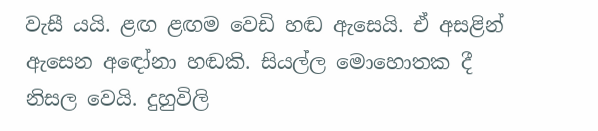වැසී යයි. ළඟ ළඟම වෙඩි හඬ ඇසෙයි. ඒ අසළින් ඇසෙන අඳෝනා හඬකි. සියල්ල මොහොතක දී නිසල වෙයි. දුහුවිලි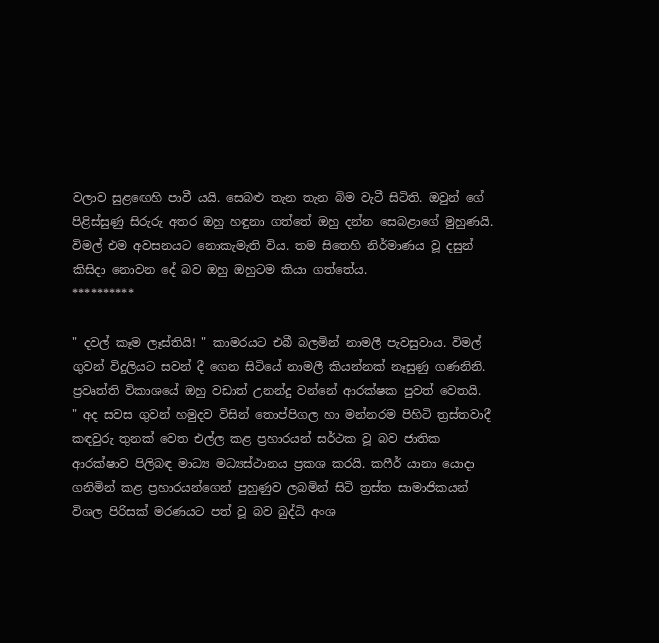වලාව සුළඟෙහි පාවී යයි. සෙබළු තැන තැන බිම වැටී සිටිති. ඔවුන් ගේ පිළිස්සුණු සිරුරු අතර ඔහු හඳුනා ගත්තේ ඔහු දන්න සෙබළාගේ මුහුණයි.
විමල් එම අවසනයට නොකැමැති විය. තම සිතෙහි නිර්මාණය වූ දසුන් කිසිදා නොවන දේ බව ඔහු ඔහුටම කියා ගත්තේය.
**********

" දවල් කෑම ලෑස්තියි! " කාමරයට එබී බලමින් නාමලී පැවසුවාය. විමල් ගුවන් විදුලියට සවන් දී ගෙන සිටියේ නාමලී කියන්නක් නෑසුණු ගණනිනි. ප්‍රවෘත්ති විකාශයේ ඔහු වඩාත් උනන්දු වන්නේ ආරක්ෂක පුවත් වෙතයි.
" අද සවස ගුවන් හමුදව විසින් තොප්පිගල හා මන්නරම පිහිටි ත්‍රස්තවාදී කඳවුරු තුනක් වෙත එල්ල කළ ප්‍රහාරයන් සර්ථක වූ බව ජාතික ආරක්ෂාව පිලිබඳ මාධ්‍ය මධ්‍යස්ථානය ප්‍රකශ කරයි. කෆීර් යානා යොදා ගනිමින් කළ ප්‍රහාරයන්ගෙන් පුහුණුව ලබමින් සිටි ත්‍රස්ත සාමාජිකයන් විශල පිරිසක් මරණයට පත් වූ බව බුද්ධි අංශ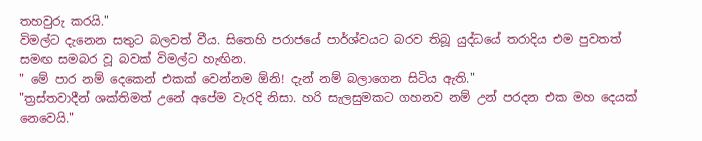තහවුරු කරයි."
විමල්ට දැනෙන සතුට බලවත් වීය. සිතෙහි පරාජයේ පාර්ශ්වයට බරව තිබූ යුද්ධයේ තරාදිය එම පුවතත් සමඟ සමබර වූ බවක් විමල්ට හැඟින.
" මේ පාර නම් දෙකෙන් එකක් වෙන්නම ඕනි! දැන් නම් බලාගෙන සිටිය ඇති."
"ත්‍රස්තවාදීන් ශක්තිමත් උනේ අපේම වැරදි නිසා. හරි සැලසුමකට ගහනව නම් උන් පරදන එක මහ දෙයක් නෙවෙයි."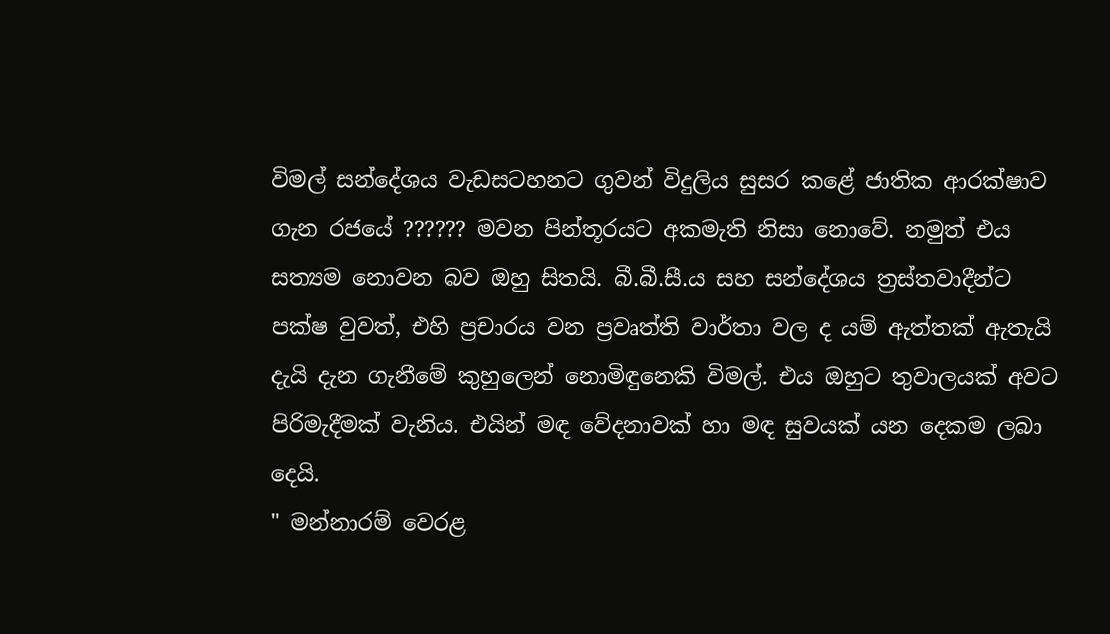විමල් සන්දේශය වැඩසටහනට ගුවන් විදුලිය සුසර කළේ ජාතික ආරක්ෂාව ගැන රජයේ ?????? මවන පින්තූරයට අකමැති නිසා නොවේ. නමුත් එය සත්‍යම නොවන බව ඔහු සිතයි. බී.බී.සී.ය සහ සන්දේශය ත්‍රස්තවාදීන්ට පක්ෂ වුවත්, එහි ප්‍රචාරය වන ප්‍රවෘත්ති වාර්තා වල ද යම් ඇත්තක් ඇතැයි දැයි දැන ගැනීමේ කුහුලෙන් නොමිඳුනෙකි විමල්. එය ඔහුට තුවාලයක් අවට පිරිමැදීමක් වැනිය. එයින් මඳ වේදනාවක් හා මඳ සුවයක් යන දෙකම ලබා දෙයි.
" මන්නාරම් වෙරළ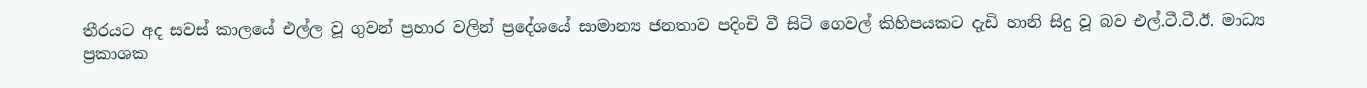තීරයට අද සවස් කාලයේ එල්ල වූ ගුවන් ප්‍රහාර වලින් ප්‍රදේශයේ සාමාන්‍ය ජනතාව පදිංචි වී සිටි ගෙවල් කිහිපයකට දැඩි හානි සිදු වූ බව එල්.ටී.ටී.ඊ. මාධ්‍ය ප්‍රකාශක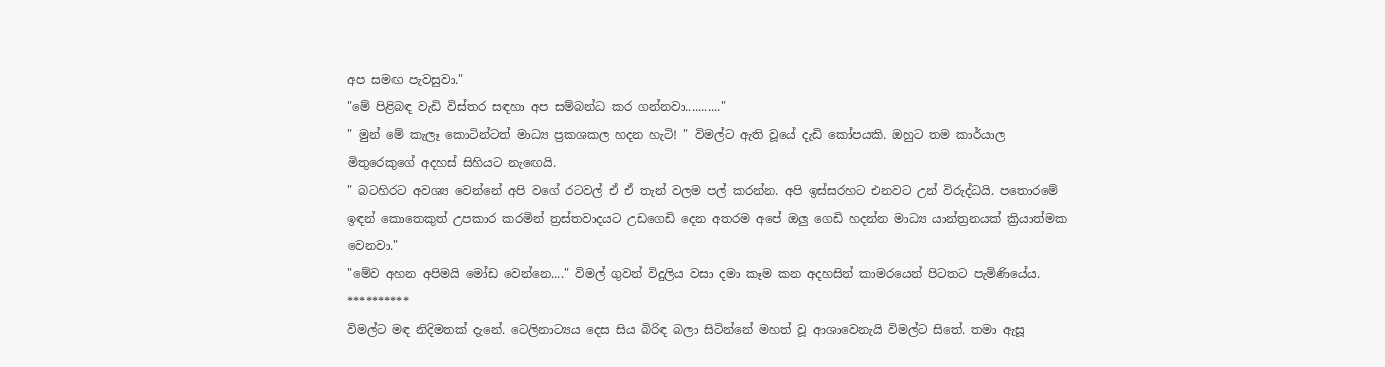අප සමඟ පැවසුවා."
"මේ පිළිබඳ වැඩි විස්තර සඳහා අප සම්බන්ධ කර ගන්නවා..........."
" මුන් මේ කැලෑ කොටින්ටත් මාධ්‍ය ප්‍රකශකල හදන හැටි! " විමල්ට ඇති වූයේ දැඩි කෝපයකි. ඔහුට තම කාර්යාල මිතුරෙකුගේ අදහස් සිහියට නැඟෙයි.
" බටහිරට අවශ්‍ය වෙන්නේ අපි වගේ රටවල් ඒ ඒ තැන් වලම පල් කරන්න. අපි ඉස්සරහට එනවට උන් විරුද්ධයි. පතොරමේ ඉඳන් කොතෙකුත් උපකාර කරමින් ත්‍රස්තවාදයට උඩගෙඩි දෙන අතරම අපේ ඔලු ගෙඩි හදන්න මාධ්‍ය යාන්ත්‍රනයක් ක්‍රියාත්මක වෙනවා."
"මේව අහන අපිමයි මෝඩ වෙන්නෙ...." විමල් ගුවන් විදුලිය වසා දමා කෑම කන අදහසින් කාමරයෙන් පිටතට පැමිණියේය.
**********
විමල්ට මඳ නිදිමතක් දැනේ. ටෙලිනාට්‍යය දෙස සිය බිරිඳ බලා සිටින්නේ මහත් වූ ආශාවෙනැයි විමල්ට සිතේ. තමා ඇසූ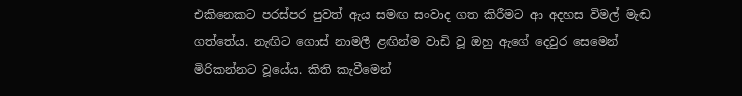එකිනෙකට පරස්පර පුවත් ඇය සමඟ සංවාද ගත කිරීමට ආ අදහස විමල් මැඬ ගත්තේය. නැඟිට ගොස් නාමලී ළඟින්ම වාඩි වූ ඔහු ඇගේ දෙවුර සෙමෙන් මිරිකන්නට වූයේය. කිති කැවීමෙන්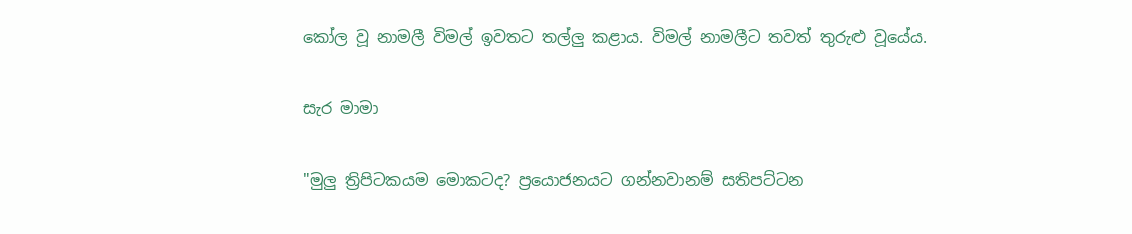කෝල වූ නාමලී විමල් ඉවතට තල්ලු කළාය. විමල් නාමලීට තවත් තුරුළු වූයේය.

සැර මාමා

"මුලු ත්‍රිපිටකයම මොකටද? ප්‍රයොජනයට ගන්නවානම් සතිපට්ටන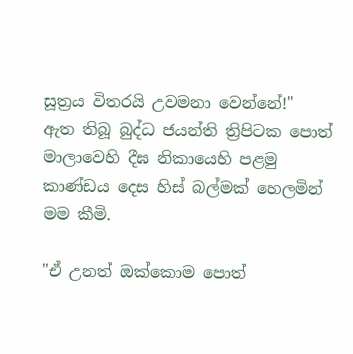සූත්‍රය විතරයි උවමනා වෙන්නේ!"
ඇත තිබූ බුද්ධ ජයන්ති ත්‍රිපිටක පොත් මාලාවෙහි දීඝ නිකායෙහි පළමු කාණ්ඩය දෙස හිස් බල්මක් හෙලමින් මම කීමි.

"ඒ උනත් ඔක්කොම පොත්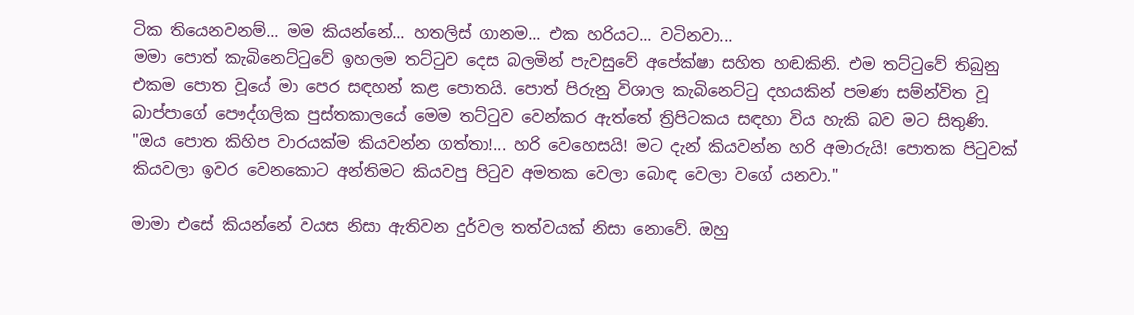ටික තියෙනවනම්... මම කියන්නේ... හතලිස් ගානම... එක හරියට... වටිනවා...
මමා පොත් කැබිනෙට්ටුවේ ඉහලම තට්ටුව දෙස බලමින් පැවසුවේ අපේක්ෂා සහිත හඬකිනි. එම තට්ටුවේ තිබුනු එකම පොත වූයේ මා පෙර සඳහන් කළ පොතයි. පොත් පිරුනු විශාල කැබිනෙට්ටු දහයකින් පමණ සම්න්විත වූ බාප්පාගේ පෞද්ගලික පුස්තකාලයේ මෙම තට්ටුව වෙන්කර ඇත්තේ ත්‍රිපිටකය සඳහා විය හැකි බව මට සිතුණි.
"ඔය පොත කිහිප වාරයක්ම කියවන්න ගත්තා!... හරි වෙහෙසයි! මට දැන් කියවන්න හරි අමාරුයි! පොතක පිටුවක් කියවලා ඉවර වෙනකොට අන්තිමට කියවපු පිටුව අමතක වෙලා බොඳ වෙලා වගේ යනවා."

මාමා එසේ කියන්නේ වයස නිසා ඇතිවන දුර්වල තත්වයක් නිසා නොවේ. ඔහු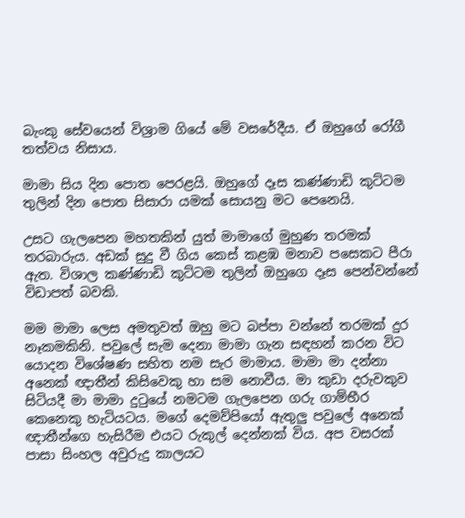බැංකු සේවයෙන් විශ්‍රාම ගියේ මේ වසරේදීය. ඒ ඔහුගේ රෝගී තත්වය නිසාය.

මාමා සිය දින පොත පෙරළයි. ඔහුගේ දෑස කණ්ණාඩි කුට්ටම තුලින් දින පොත සිසාරා යමක් සොයනු මට පෙනෙයි.

උසට ගැලපෙන මහතකින් යුත් මාමාගේ මුහුණ තරමක් තරබාරුය. අඩක් සුදු වී ගිය කෙස් කළඹ මනාව පසෙකට පීරා ඇත. විශාල කණ්ණාඩි කුට්ටම තුලින් ඔහුගෙ දෑස පෙන්වන්නේ විඩාපත් බවකි.

මම මාමා ලෙස අමතුවත් ඔහු මට බප්පා වන්නේ තරමක් දුර නෑකමකිනි. පවුලේ සැම දෙනා මාමා ගැන සඳහන් කරන විට යොදන විශේෂණ සහිත නම සැර මාමාය. මාමා මා දන්නා අනෙක් ඥාතීන් කිසිවෙකු හා සම නොවීය. මා කුඩා දරුවකුව සිටියදී මා මාමා දුටුයේ නමටම ගැලපෙන ගරු ගාම්භීර කෙනෙකු හැටියටය. මගේ දෙමව්පියෝ ඇතුලු පවුලේ අනෙක් ඥාතීන්ගෙ හැසිරීම එයට රුකුල් දෙන්නක් විය. අප වසරක් පාසා සිංහල අවුරුදු කාලයට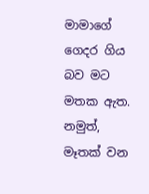මාමාගේ ගෙදර ගිය බව මට මතක ඇත. නමුත්, මෑතක් වන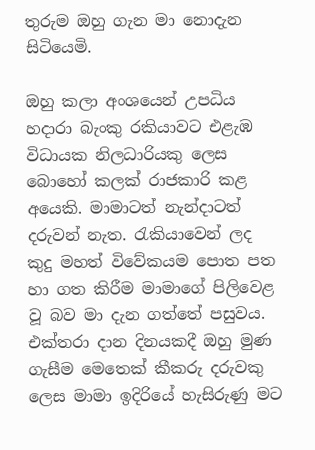තුරුම ඔහු ගැන මා නොදැන සිටියෙමි.

ඔහු කලා අංශයෙන් උපධිය හදාරා බැංකු රකියාවට එළැඹ විධායක නිලධාරියකු ලෙස බොහෝ කලක් රාජකාරි කළ අ‍යෙකි. මාමාටත් නැන්දාටත් දරුවන් නැත. රැකියාවෙන් ලද කුදු මහත් විවේකයම පොත පත හා ගත කිරීම මාමාගේ පිලිවෙළ වූ බව මා දැන ගත්තේ පසුවය. එක්තරා දාන දිනයකදී ඔහු මුණ ගැසීම මෙතෙක් කීකරු දරුවකු ලෙස මාමා ඉදිරියේ හැසිරුණු මට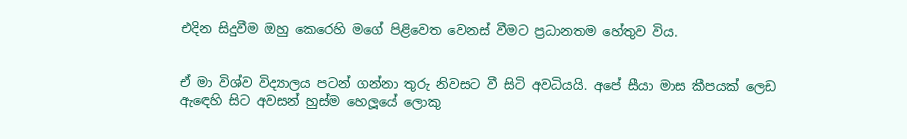එදින සිදුවීම ඔහු කෙරෙහි මගේ පිළිවෙත වෙනස් වීමට ප්‍රධානතම හේතුව විය.


ඒ මා විශ්ව විද්‍යාලය පටන් ගන්නා තුරු නිවසට වී සිටි අවධියයි. අපේ සීයා මාස කීපයක් ලෙඩ ඇඳෙහි සිට අවසන් හුස්ම හෙලූයේ ලොකු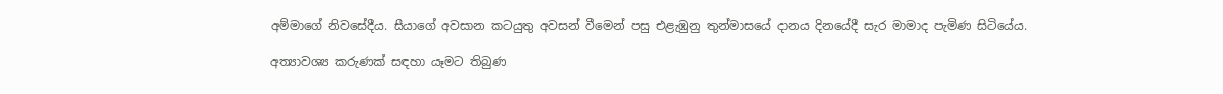අම්මාගේ නිවසේදීය. සීයාගේ අවසාන කටයුතු අවසන් වීමෙන් පසු එළැඹුනු තුන්මාසයේ දානය දිනයේදී සැර මාමාද පැමිණ සිටියේය.

අත්‍යාවශ්‍ය කරුණක් සඳහා යෑමට තිබුණ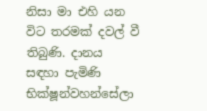නිසා මා එහි යන විට තරමක් දවල් වී තිබුණි. දානය සඳහා පැමිණි භික්ෂූන්වහන්සේලා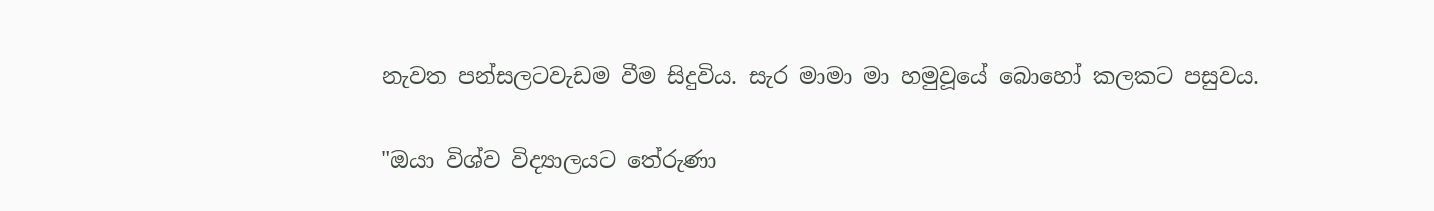නැවත පන්සලටවැඩම වීම සිදුවිය. සැර මාමා මා හමුවූයේ බොහෝ කලකට පසුවය.

"ඔයා විශ්ව විද්‍යාලයට තේරුණා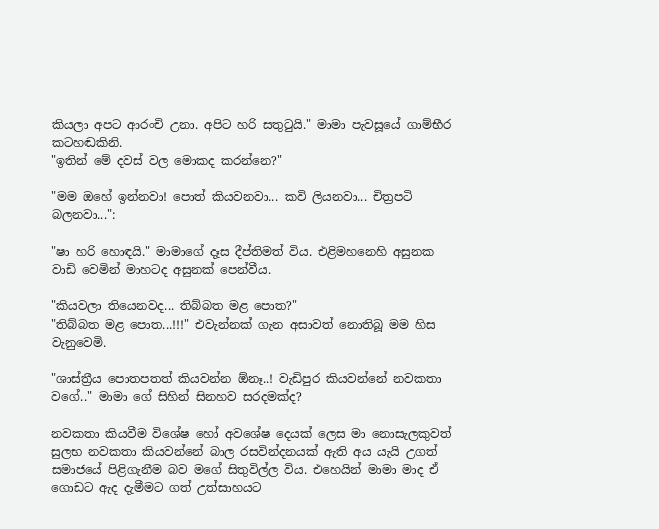කියලා අපට ආරංචි උනා. අපිට හරි සතුටුයි." මාමා පැවසූයේ ගාම්භීර කටහඬකිනි.
"ඉතින් මේ දවස් වල මොකද කරන්නෙ?"

"මම ඔහේ ඉන්නවා! පොත් කියවනවා... කවි ලියනවා... චිත්‍රපටි බලනවා...":

"ෂා හරි හොඳයි." මාමාගේ දෑස දීප්තිමත් විය. එළිමහනෙහි අසුනක වාඩි වෙමින් මාහටද අසුනක් පෙන්වීය.

"කියවලා තියෙනවද... තිබ්බත මළ පොත?"
"තිබ්බත මළ පොත...!!!" එවැන්නක් ගැන අසාවත් නොතිබූ මම හිස වැනුවෙමි.

"ශාස්ත්‍රීය පොතපතත් කියවන්න ඕනෑ..! වැඩිපුර කියවන්නේ නවකතා වගේ.." මාමා ගේ සිහින් සිනහව සරදමක්ද?

නවකතා කියවීම විශේෂ හෝ අවශේෂ දෙයක් ලෙස මා නොසැලකුවත් සුලභ නවකතා කියවන්නේ බාල රසවින්දනයක් ඇති අය යැයි උගත් සමාජයේ පිළිගැනීම බව මගේ සිතුවිල්ල විය. එහෙයින් මාමා මාද ඒ ගොඩට ඇද දැමීමට ගත් උත්සාහයට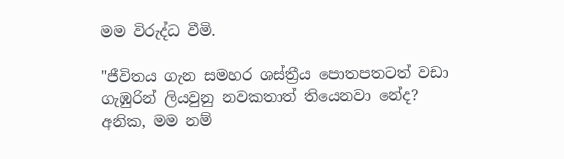මම විරුද්ධ වීමි.

"ජීවිතය ගැන සමහර ශස්ත්‍රීය පොතපතටත් වඩා ගැඹුරින් ලියවුනු නවකතාත් තියෙනවා නේද? අනික, මම නම්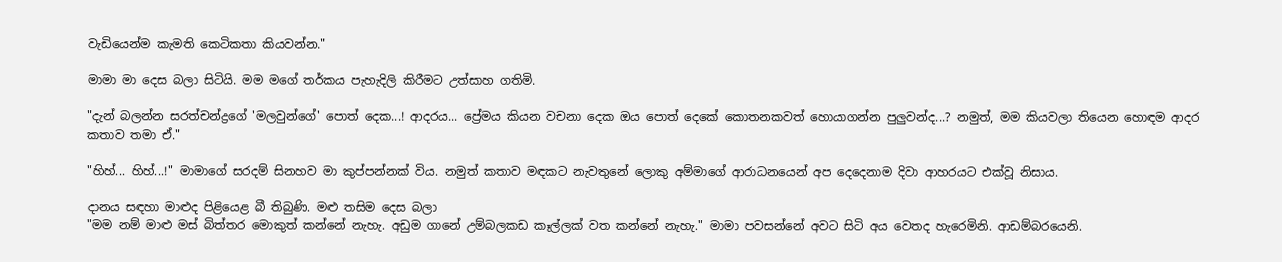වැඩියෙන්ම කැමති කෙටිකතා කියවන්න."

මාමා මා දෙස බලා සිටියි. මම මගේ තර්කය පැහැදිලි කිරීමට උත්සාහ ගතිමි.

"දැන් බලන්න සරත්චන්ද්‍රගේ 'මලවුන්ගේ' පොත් දෙක...! ආදරය... ප්‍රේමය කියන වචනා දෙක ඔය පොත් දෙකේ කොතනකවත් හොයාගන්න පුලුවන්ද...? නමුත්, මම කියවලා තියෙන හොඳම ආදර කතාව තමා ඒ."

"හිහ්... හිහ්...!" මාමාගේ සරදම් සිනහව මා කුප්පන්නක් විය. නමුත් කතාව මඳකට නැවතුනේ ලොකු අම්මාගේ ආරාධනයෙන් අප දෙදෙනාම දිවා ආහරයට එක්වූ නිසාය.

දානය සඳහා මාළුද පිළියෙළ බී තිබුණි. මළු තසිම දෙස බලා
"මම නම් මාළු මස් බිත්තර මොකුත් කන්නේ නැහැ. අඩුම ගානේ උම්බලකඩ කෑල්ලක් වත කන්නේ නැහැ." මාමා පවසන්නේ අවට සිටි අය වෙතද හැරෙමිනි. ආඩම්බරයෙනි.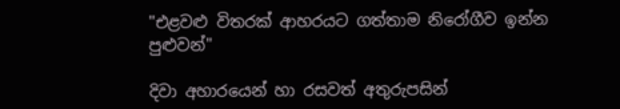"එළවළු විතරක් ආහරයට ගත්තාම නිරෝගීව ඉන්න පුළුවන්"

දිවා අහාරයෙන් හා රසවත් අතුරුපසින්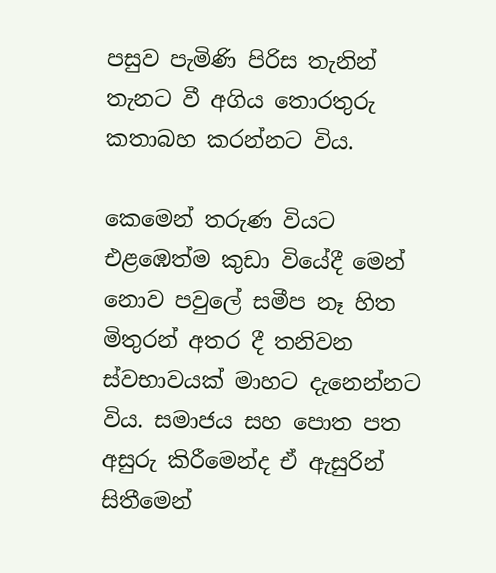පසුව පැමිණි පිරිස තැනින් තැනට වී අගිය තොරතුරු කතාබහ කරන්නට විය.

කෙමෙන් තරුණ වියට එළඹෙත්ම කුඩා වියේදී මෙන් නොව පවුලේ සමීප නෑ හිත මිතුරන් අතර දී තනිවන ස්වභාවයක් මාහට දැනෙන්නට විය. සමාජය සහ පොත පත අසුරු කිරීමෙන්ද ඒ ඇසුරින් සිතීමෙන්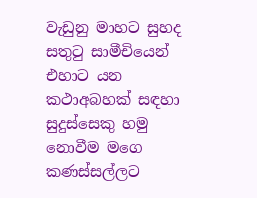වැඩුනු මාහට සුහද සතුටු සාමීචියෙන් එහාට යන කථාඅබහක් සඳහා සුදුස්සෙකු හමු නොවීම මගෙ කණස්සල්ලට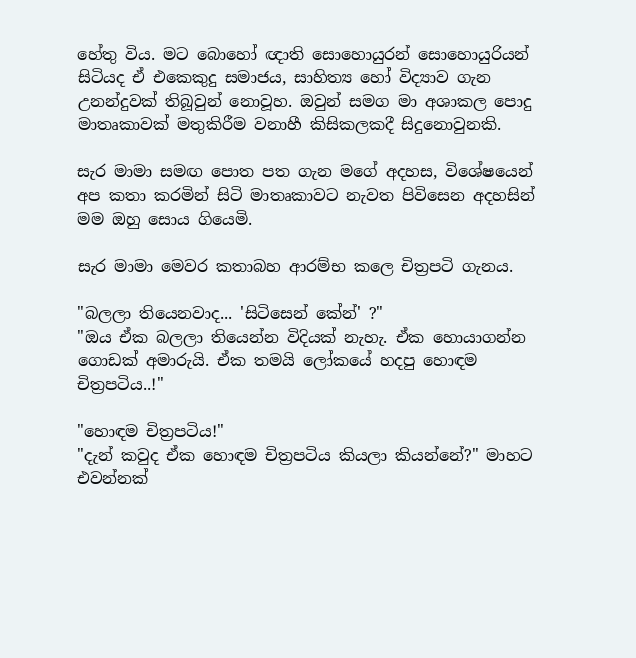හේතු විය. මට බොහෝ ඥාති සොහොයුරන් සොහොයුරියන් සිටියද ඒ එකෙකුදු සමාජය, සාහිත්‍ය හෝ විද්‍යාව ගැන උනන්දුවක් තිබූවුන් නොවූහ. ඔවුන් සමග මා අශාකල පොදු මාතෘකාවක් මතුකිරීම වනාහී කිසිකලකදී සිදුනොවුනකි.

සැර මාමා සමඟ පොත පත ගැන මගේ අදහස, විශේෂයෙන් අප කතා කරමින් සිටි මාතෘකාවට නැවත පිවිසෙන අදහසින් මම ඔහු සොය ගියෙමි.

සැර මාමා මෙවර කතාබහ ආරම්භ කලෙ චිත්‍රපටි ගැනය.

"බලලා තියෙනවාද... 'සිටිසෙන් කේන්' ?"
"ඔය ඒක බලලා තියෙන්න විදියක් නැහැ. ඒක හොයාගන්න ගොඩක් අමාරුයි. ඒක තමයි ලෝකයේ හදපු හොඳම චිත්‍රපටිය..!"

"හොඳම චිත්‍රපටිය!"
"දැන් කවුද ඒක හොඳම චිත්‍රපටිය කියලා කියන්නේ?" මාහට එවන්නක්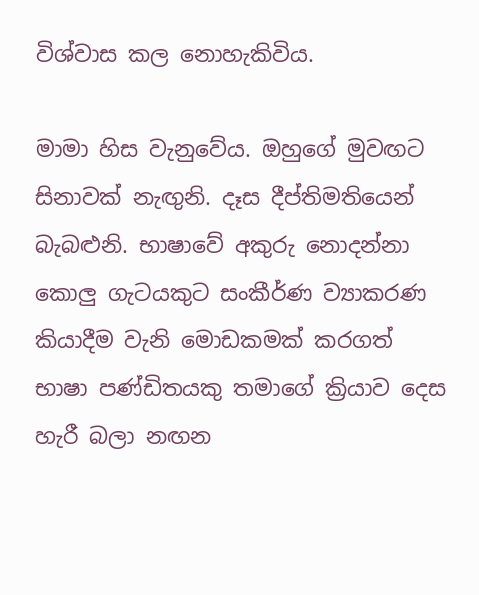විශ්වාස කල නොහැකිවිය.

මාමා හිස වැනුවේය. ඔහුගේ මුවඟට සිනාවක් නැඟුනි. දෑස දීප්තිමතියෙන් බැබළුනි. භාෂාවේ අකුරු නොදන්නා කොලු ගැටයකුට සංකීර්ණ ව්‍යාකරණ කියාදීම වැනි මොඩකමක් කරගත් භාෂා පණ්ඩිතයකු තමාගේ ක්‍රියාව දෙස හැරී බලා නඟන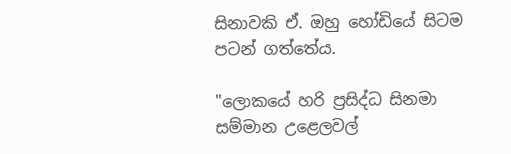සිනාවකි ඒ. ඔහු හෝඩියේ සිටම පටන් ගත්තේය.

"ලොකයේ හරි ප්‍රසිද්ධ සිනමා සම්මාන උළෙලවල්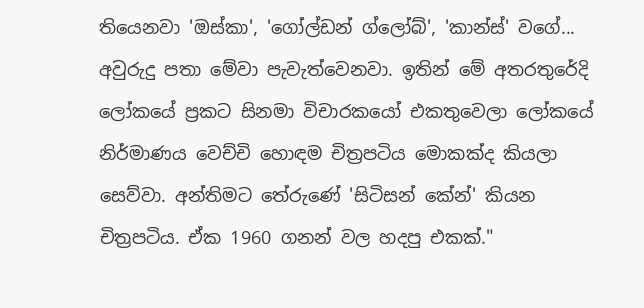තියෙනවා 'ඔස්කා', 'ගෝල්ඩන් ග්ලෝබ්', 'කාන්ස්' වගේ... අවුරුදු පතා මේවා පැවැත්වෙනවා. ඉතින් මේ අතරතුරේදි ලෝකයේ ප්‍රකට සිනමා විචාරකයෝ එකතුවෙලා ලෝකයේ නිර්මාණය වෙච්චි හොඳම චිත්‍රපටිය මොකක්ද කියලා සෙව්වා. අන්තිමට තේරුණේ 'සිටිසන් කේන්' කියන චිත්‍රපටිය. ඒක 1960 ගනන් වල හදපු එකක්."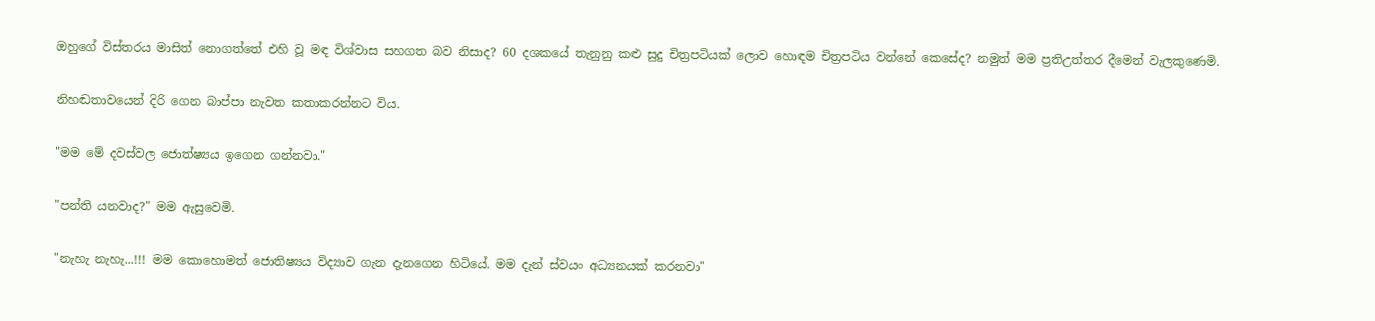ඔහුගේ විස්තරය මාසිත් නොගත්තේ එහි වූ මඳ විශ්වාස සහගත බව නිසාද? 60 දශකයේ තැනුනු කළු සුදු චිත්‍රපටියක් ලොව හොඳම චිත්‍රපටිය වන්නේ කෙසේද? නමුත් මම ප්‍රතිඋත්තර දීමෙන් වැලකුණෙමි.

නිහඬතාවයෙන් දිරි ගෙන බාප්පා නැවත කතාකරන්නට විය.

"මම මේ දවස්වල ජොත්ෂ්‍යය ඉගෙන ගන්නවා."

"පන්ති යනවාද?" මම ඇසුවෙමි.

"නැහැ නැහැ...!!! මම කොහොමත් ජොතිෂ්‍යය විද්‍යාව ගැන දැනගෙන හිටියේ. මම දැන් ස්වයං අධ්‍යනයක් කරනවා"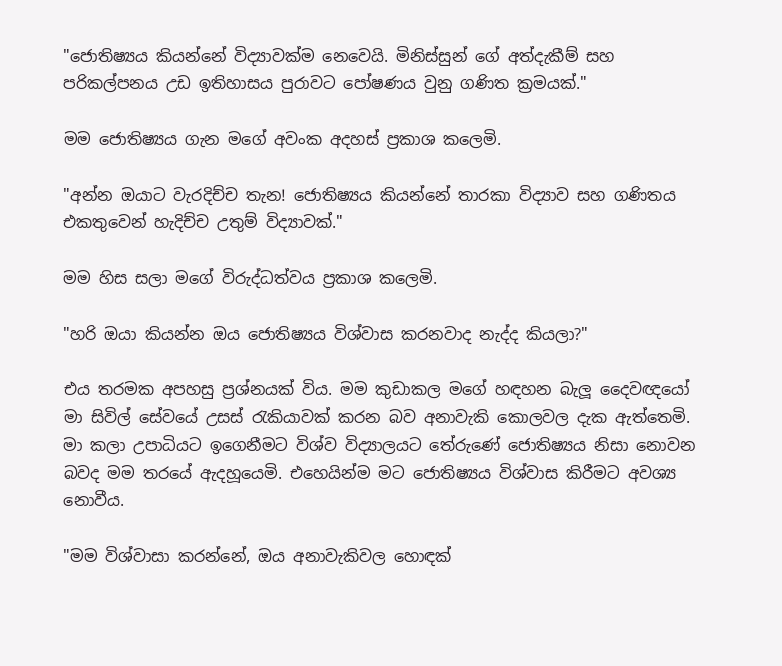"ජොතිෂ්‍යය කියන්නේ විද්‍යාවක්ම නෙවෙයි. මිනිස්සුන් ගේ අත්දැකීම් සහ පරිකල්පනය උඩ ඉතිහාසය පුරාවට පෝෂණය වුනු ගණිත ක්‍රමයක්."

මම ජොතිෂ්‍යය ගැන මගේ අවංක අදහස් ප්‍රකාශ කලෙමි.

"අන්න ඔයාට වැරදිච්ච තැන! ජොතිෂ්‍යය කියන්නේ තාරකා විද්‍යාව සහ ගණිතය එකතුවෙන් හැදිච්ච උතුම් විද්‍යාවක්."

මම හිස සලා මගේ විරුද්ධත්වය ප්‍රකාශ කලෙමි.

"හරි ඔයා කියන්න ඔය ජොතිෂ්‍යය විශ්වාස කරනවාද නැද්ද කියලා?"

එය තරමක අපහසු ප්‍රශ්නයක් විය. මම කුඩාකල මගේ හඳහන බැලූ දෛවඥයෝ මා සිවිල් සේවයේ උසස් රැකියාවක් කරන බව අනාවැකි කොලවල දැක ඇත්තෙමි. මා කලා උපාධියට ඉගෙනීමට විශ්ව විද්‍යාලයට තේරුණේ ජොතිෂ්‍යය නිසා නොවන බවද මම තරයේ ඇදහූයෙමි. එහෙයින්ම මට ජොතිෂ්‍යය විශ්වාස කිරීමට අවශ්‍ය නොවීය.

"මම විශ්වාසා කරන්නේ, ඔය අනාවැකිවල හොඳක්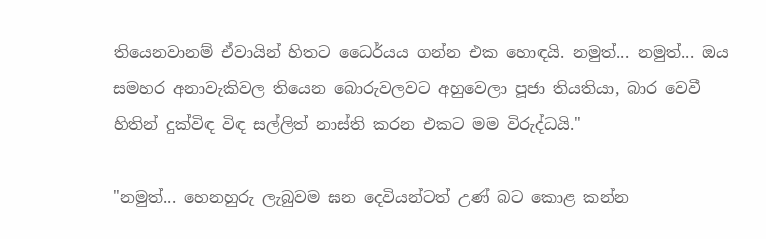තියෙනවානම් ඒවායින් හිතට ධෛර්යය ගන්න එක හොඳයි. නමුත්... නමුත්... ඔය සමහර අනාවැකිවල තියෙන බොරුවලවට අහුවෙලා පූජා තියතියා, බාර වෙවී හිතින් දුක්විඳ විඳ සල්ලිත් නාස්ති කරන එකට මම විරුද්ධයි."

"නමුත්... හෙනහුරු ලැබුවම ඝන දෙවියන්ටත් උණ් බට කොළ කන්න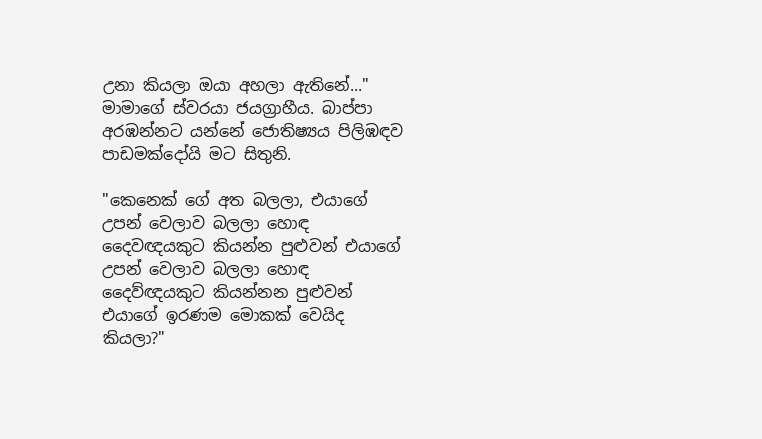උනා කියලා ඔයා අහලා ඇතිනේ..." මාමාගේ ස්වරයා ජයග්‍රාහීය. බාප්පා අරඹන්නට යන්නේ ජොතිෂ්‍යය පිලිඹඳව පාඩමක්දෝයි මට සිතුනි.

"කෙනෙක් ගේ අත බලලා, එයාගේ උපන් වෙලාව බලලා හොඳ දෛවඥයකුට කියන්න පුළුවන් එයාගේ උපන් වෙලාව බලලා හොඳ දෛව්ඥයකුට කියන්නන පුළුවන් එයාගේ ඉරණම මොකක් වෙයිද කියලා?"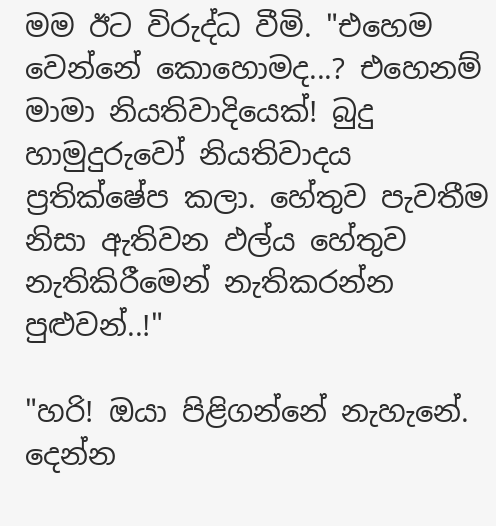මම ඊට විරුද්ධ වීමි. "එහෙම වෙන්නේ කොහොමද...? එහෙනම් මාමා නියතිවාදියෙක්! බුදු හාමුදුරුවෝ නියතිවාදය ප්‍රතික්ෂේප කලා. හේතුව පැවතීම නිසා ඇතිවන ඵල්ය හේතුව නැතිකිරීමෙන් නැතිකරන්න පුළුවන්..!"

"හරි! ඔයා පිළිගන්නේ නැහැනේ. දෙන්න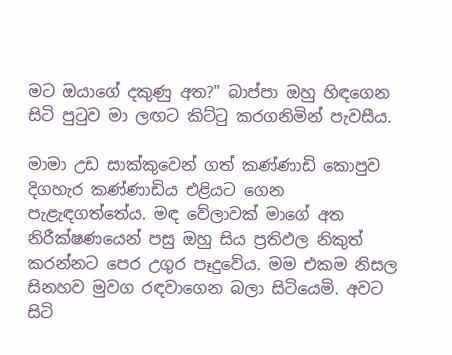මට ඔයාගේ දකුණු අත?" බාප්පා ඔහු හිඳගෙන සිටි පුටුව මා ලඟට කිට්ටු කරගනිමින් පැවසීය.

මාමා උඩ සාක්කුවෙන් ගත් කණ්ණාඩි කොපුව දිගහැර කණ්ණාඩිය එළියට ගෙන පැළැඳගත්තේය. මඳ වේලාවක් මාගේ අත නිරීක්ෂණයෙන් පසු ඔහු සිය ප්‍රතිඵල නිකුත් කරන්නට පෙර උගුර පෑදුවේය. මම එකම නිසල සිනහව මුවග රඳවාගෙන බලා සිටියෙමි. අවට සිටි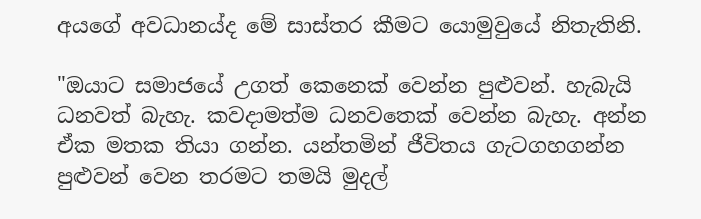අයගේ අවධානය්ද මේ සාස්තර කීමට යොමුවුයේ නිතැතිනි.

"ඔයාට සමාජයේ උගත් කෙනෙක් වෙන්න පුළුවන්. හැබැයි ධනවත් බැහැ. කවදාමත්ම ධනවතෙක් වෙන්න බැහැ. අන්න ඒක මතක තියා ගන්න. යන්තමින් ජීවිතය ගැටගහගන්න පුළුවන් වෙන තරමට තමයි මුදල්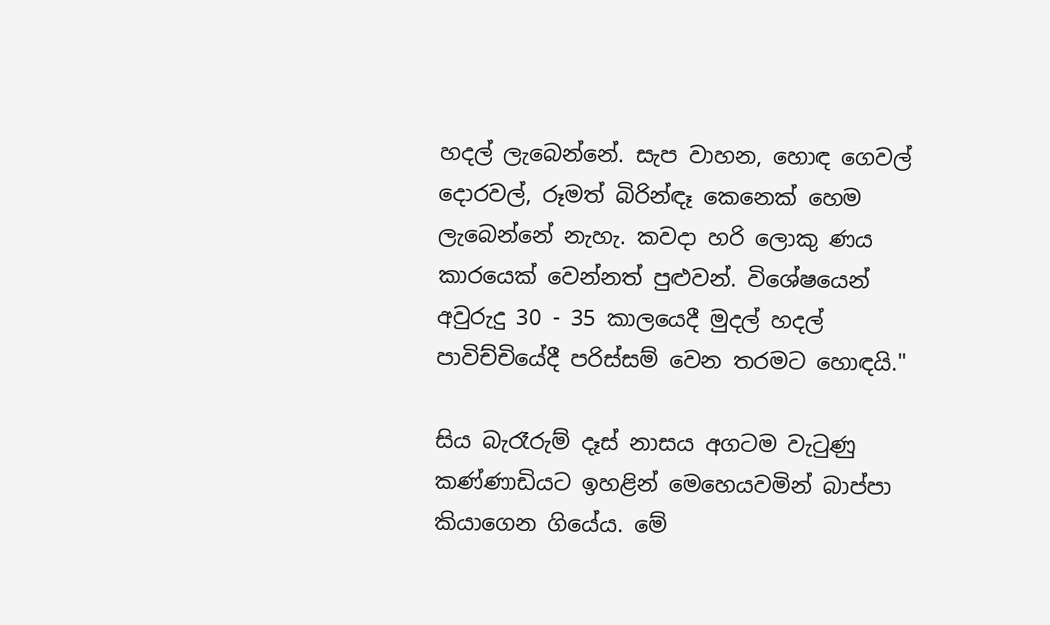හදල් ලැබෙන්නේ. සැප වාහන, හොඳ ගෙවල් දොරවල්, රූමත් බිරින්ඳෑ කෙනෙක් හෙම ලැබෙන්නේ නැහැ. කවදා හරි ලොකු ණය කාරයෙක් වෙන්නත් පුළුවන්. විශේෂයෙන් අවුරුදු 30 - 35 කාලයෙදී මුදල් හදල් පාවිච්චියේදී පරිස්සම් වෙන තරමට හොඳයි."

සිය බැරෑරුම් දෑස් නාසය අගටම වැටුණු කණ්ණාඩියට ඉහළින් මෙහෙයවමින් බාප්පා කියාගෙන ගියේය. මේ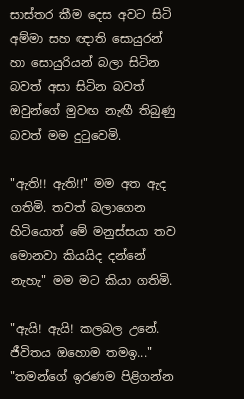සාස්තර කීම දෙස අවට සිටි අම්මා සහ ඥාති සොයුරන් හා සොයුරියන් බලා සිටින බවත් අසා සිටින බවත් ඔවුන්ගේ මුවඟ නැඟී තිබුණු බවත් මම දුටුවෙමි.

"ඇති!! ඇති!!" මම අත ඇද ගතිමි. තවත් බලාගෙන හිටියොත් මේ මනුස්සයා තව මොනවා කියයිද දන්නේ නැහැ" මම මට කියා ගතිමි.

"ඇයි! ඇයි! කලබල උනේ. ජීවිතය ඔහොම තමඉ..."
"තමන්ගේ ඉරණම පිළිගන්න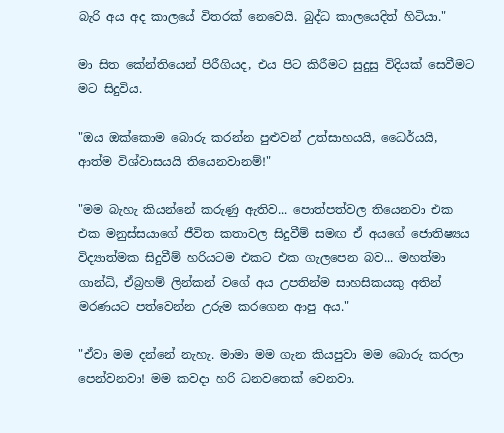බැරි අය අද කාලයේ විතරක් නෙවෙයි. බුද්ධ කාලයෙදිත් හිටියා."

මා සිත කේන්තියෙන් පිරීගියද, එය පිට කිරීමට සුදුසු විදියක් සෙවීමට මට සිදුවිය.

"ඔය ඔක්කොම බොරු කරන්න පුළුවන් උත්සාහයයි, ධෛර්යයි, ආත්ම විශ්වාසයයි තියෙනවානම්!"

"මම බැහැ කියන්නේ කරුණු ඇතිව... පොත්පත්වල තියෙනවා එක එක මනුස්සයාගේ ජීවිත කතාවල සිදුවීම් සමඟ ඒ අයගේ ජොතිෂ්‍යය විද්‍යාත්මක සිදුවීම් හරියටම එකට එක ගැලපෙන බව... මහත්මා ගාන්ධි, ඒබ්‍රහම් ලින්කන් වගේ අය උපතින්ම සාහසිකයකු අතින් මරණයට පත්වෙන්න උරුම කරගෙන ආපු අය."

"ඒවා මම දන්නේ නැහැ. මාමා මම ගැන කියපුවා මම බොරු කරලා පෙන්වනවා! මම කවදා හරි ධනවතෙක් වෙනවා.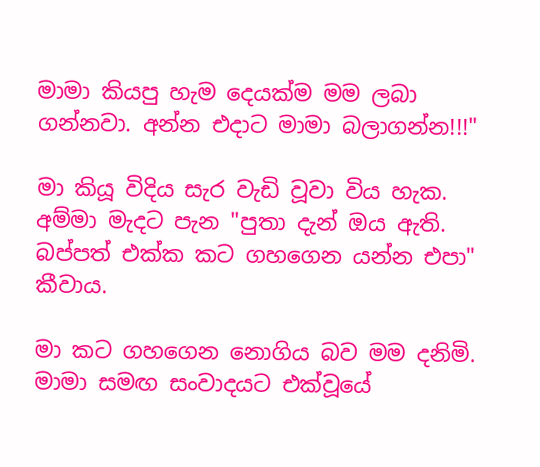මාමා කියපු හැම දෙයක්ම මම ලබා ගන්නවා. අන්න එදාට මාමා බලාගන්න!!!"

මා කියූ විදිය සැර වැඩි වූවා විය හැක. අම්මා මැදට පැන "පුතා දැන් ඔය ඇති. බප්පත් එක්ක කට ගහගෙන යන්න එපා" කීවාය.

මා කට ගහගෙන නොගිය බව මම දනිමි. මාමා සමඟ සංවාදයට එක්වූයේ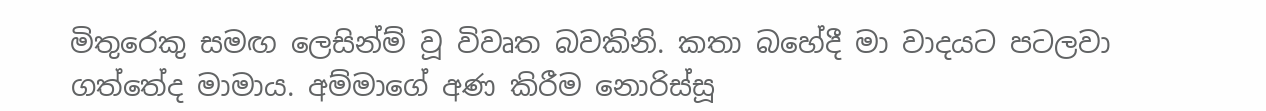මිතුරෙකු සමඟ ලෙසින්ම් වූ විවෘත බවකිනි. කතා බහේදී මා වාදයට පටලවා ගත්තේද මාමාය. අම්මාගේ අණ කිරීම නොරිස්සූ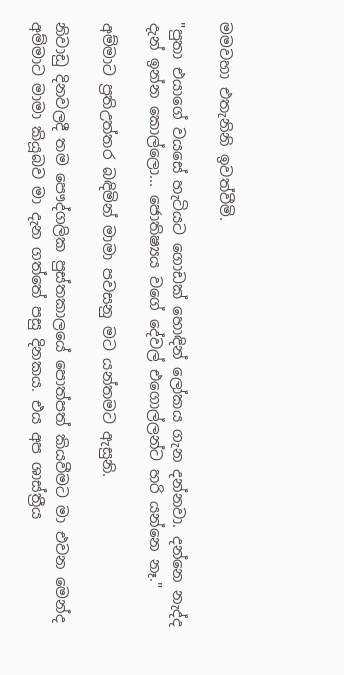මමවහා එතැනිනි ඉවත්වීමි.

"පුතා එයාගේ වයසේ හැටියට ගොඩක් හොඳින් ලෝකය ගැන දන්නවා. දන්නෙ නැද්ද දැන් ඉන්න කොල්ලො... ජොතිෂ්‍යය වගේ දේවල් එගොල්ලන්ට හරි යන්නෙ නෑ."

අම්මාට ප්‍රතිඋත්තර බඳිමින් මාමා පවසනු මට යන්තමට ඇසුනි.

නිවාඩු දිනවලදී තම පෞද්ගලික පුස්තකාලයේ පොත්පත් කියවීමට මා එවන මෙන්ද අම්මාට මාමා කියූබව මා දැන ගත්තේ පසු දිනකය. එය අප ශාස්ත්‍රීය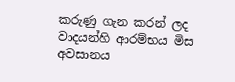කරුණු ගැන කරන් ලද වාදයන්හි ආරම්භය මිස අවසානය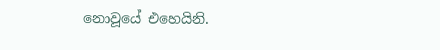නොවූයේ එහෙයිනි.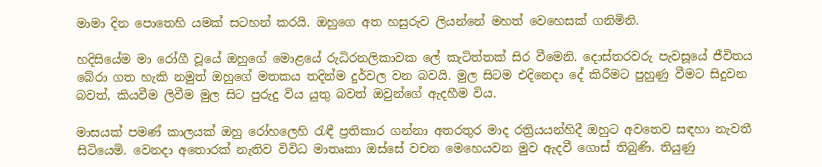මාමා දින පොතෙහි යමක් සටහන් කරයි. ඔහුගෙ අත හසුරුව ලියන්නේ මහත් වෙහෙසක් ගනිමිනි.

හදිසියේම මා රෝගී වූයේ ඔහුගේ මොළයේ රුධිරනලිකාවක ලේ කැටිත්තක් සිර වීමෙනි. දොස්තරවරු පැවසූයේ ජීවිතය බේරා ගත හැකි නමුත් ඔහුගේ මතකය තදින්ම දුර්වල වන බවයි. මුල සිටම එදිනෙදා දේ කිරීමට පුහුණු වීමට සිදුවන බවත්, කියවීම ලිවීම මුල සිට පුරුදු විය යුතු බවත් ඔවුන්ගේ ඇදහීම විය.

මාසයක් පමණ් කාලයක් ඔහු රෝහලෙහි රැඳී ප්‍රතිකාර ගන්නා අතරතුර මාද රත්‍රියයන්හිදී ඔහුට අවතෙව සඳහා නැවතී සිටියෙමි. වෙනදා අතොරක් නැතිව විවිධ මාතෘකා ඔස්සේ වචන මෙහෙයවන මුව ඇදවී ගොස් තිබුණි. තියුණු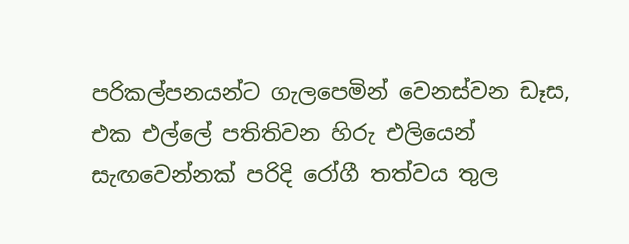පරිකල්පනයන්ට ගැලපෙමින් වෙනස්වන ඩෑස, එක එල්ලේ පතිතිවන හිරු එලියෙන් සැඟවෙන්නක් පරිදි රෝගී තත්වය තුල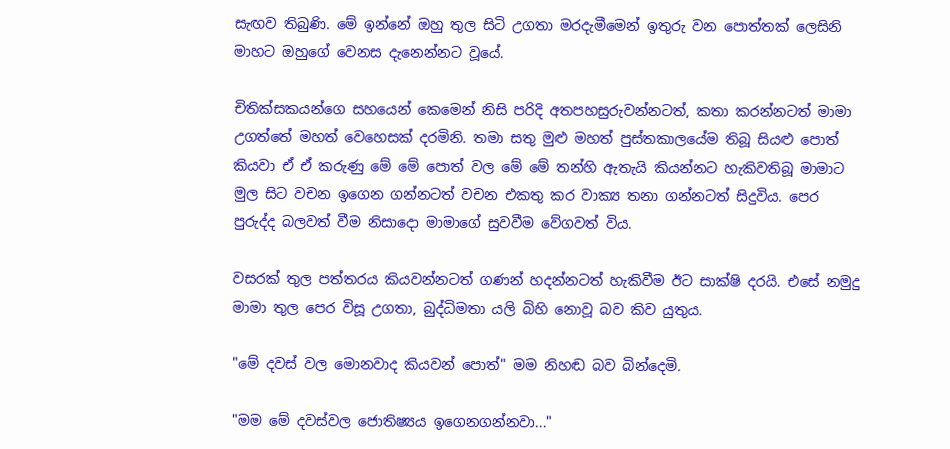සැඟව තිබුණි. මේ ඉන්නේ ඔහු තුල සිටි උගතා මරදැමීමෙන් ඉතුරු වන පොත්තක් ලෙසිනි මාහට ඔහුගේ වෙනස දැනෙන්නට වූයේ.

චිතික්සකයන්ගෙ සහයෙන් කෙමෙන් නිසි පරිදි අතපහසුරුවන්නටත්, කතා කරන්නටත් මාමා උගත්තේ මහත් වෙහෙසක් දරමිනි. තමා සතු මුළු මහත් පුස්තකාලයේම තිබූ සියළු පොත් කියවා ඒ ඒ කරුණු මේ මේ පොත් වල මේ මේ තන්හි ඇතැයි කියන්නට හැකිවතිබූ මාමාට මුල සිට වචන ඉගෙන ගන්නටත් වචන එකතු කර වාක්‍ය තනා ගන්නටත් සිදුවිය. පෙර පුරුද්ද බලවත් වීම නිසාදො මාමාගේ සුවවීම වේගවත් විය.

වසරක් තුල පත්තරය කියවන්නටත් ගණන් හදන්නටත් හැකිවීම ඊට සාක්ෂි දරයි. එසේ නමුදු මාමා තුල පෙර විසූ උගතා, බුද්ධිමතා යලි බිහි නොවූ බව කිව යුතුය.

"මේ දවස් වල මොනවාද කියවන් පොත්" මම නිහඬ බව බින්දෙමි.

"මම මේ දවස්වල ජොතිෂ්‍යය ඉගෙනගන්නවා..."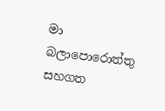මා බලාපොරොත්තු සහගත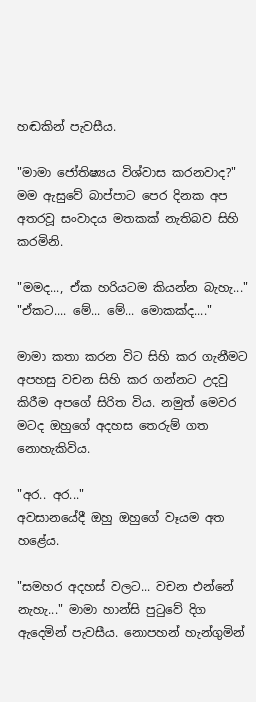හඬකින් පැවසීය.

"මාමා ජෝතිෂ්‍යය විශ්වාස කරනවාද?" මම ඇසුවේ බාප්පාට පෙර දිනක අප අතරවූ සංවාදය මතකක් නැතිබව සිහි කරමිනි.

"මමද..., ඒක හරියටම කියන්න බැහැ..."
"ඒකට.... මේ... මේ... මොකක්ද...."

මාමා කතා කරන විට සිහි කර ගැනීමට අපහසු වචන සිහි කර ගන්නට උදවු කිරීම අපගේ සිරිත විය. නමුත් මෙවර මටද ඔහුගේ අදහස තෙරුම් ගත නොහැකිවිය.

"අර.. අර..."
අවසානයේදී ඔහු ඔහුගේ වෑයම අත හළේය.

"සමහර අදහස් වලට... වචන එන්නේ නැහැ..." මාමා හාන්සි පුටුවේ දිග ඇදෙමින් පැවසීය. නොපහන් හැන්ගුමින්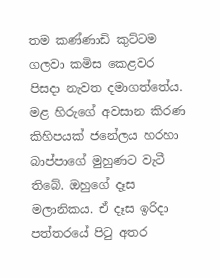තම කණ්ණාඩි කුට්ටම ගලවා කමිස කෙළවර පිසදා නැවත දමාගත්තේය. මළ හිරුගේ අවසාන කිරණ කිහිපයක් ජනේලය හරහා බාප්පාගේ මුහුණට වැටී තිබේ. ඔහුගේ දෑස මලානිකය. ඒ දෑස ඉරිදා පත්තරයේ පිටු අතර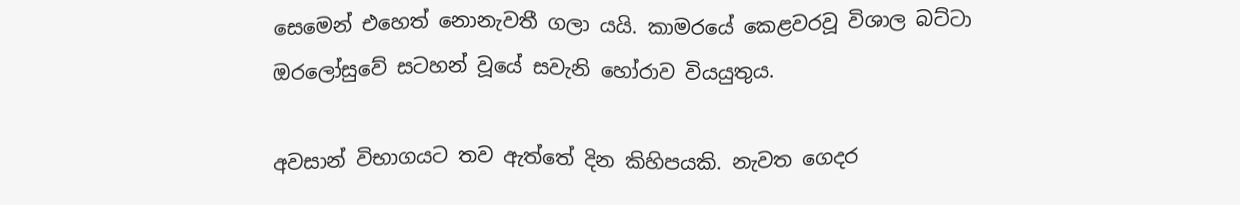සෙමෙන් එහෙත් නොනැවතී ගලා යයි. කාමරයේ කෙළවරවූ විශාල බට්ටා ඔරලෝසුවේ සටහන් වූයේ සවැනි හෝරාව වියයුතුය.

අවසාන් විභාගයට තව ඇත්තේ දින කිහිපයකි. නැවත ගෙදර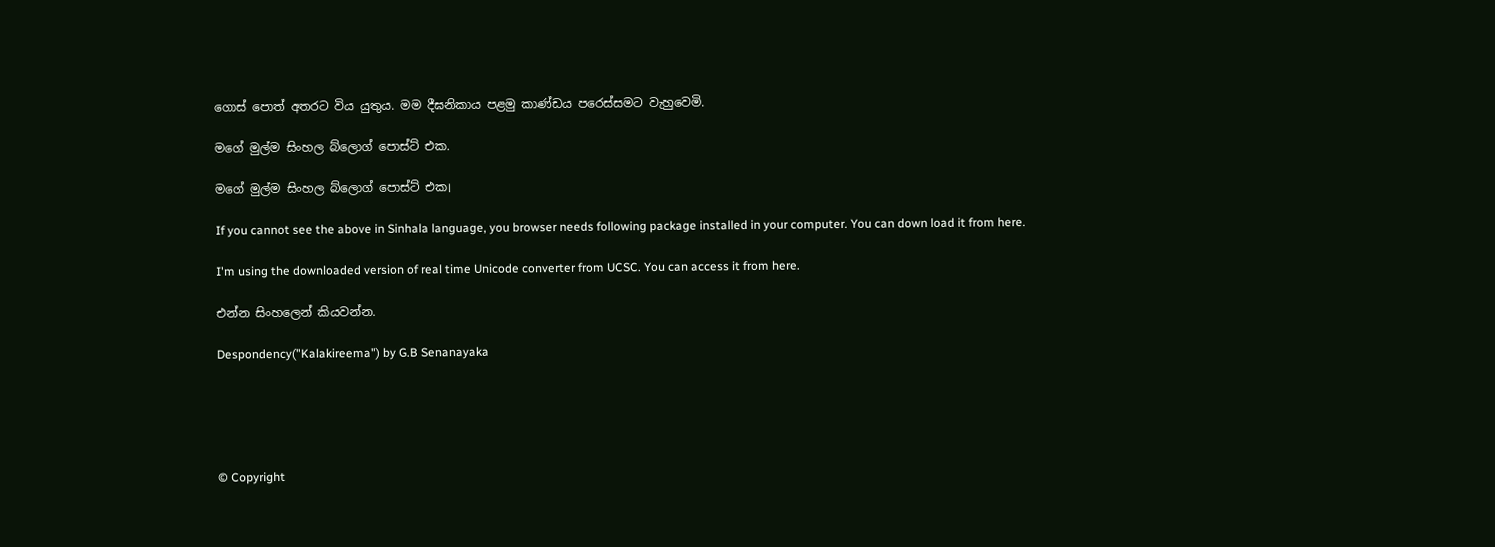ගොස් පොත් අතරට විය යුතුය. මම දීඝනිකාය පළමු කාණ්ඩය පරෙස්සමට වැහුවෙමි.

මගේ මුල්ම සිංහල බ්ලොග් පොස්ට් එක.

මගේ මුල්ම සිංහල බ්ලොග් පොස්ට් එක।

If you cannot see the above in Sinhala language, you browser needs following package installed in your computer. You can down load it from here.

I'm using the downloaded version of real time Unicode converter from UCSC. You can access it from here.

එන්න සිංහලෙන් කියවන්න.

Despondency("Kalakireema") by G.B Senanayaka





© Copyright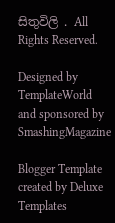සිතුවිලි . All Rights Reserved.

Designed by TemplateWorld and sponsored by SmashingMagazine

Blogger Template created by Deluxe Templates